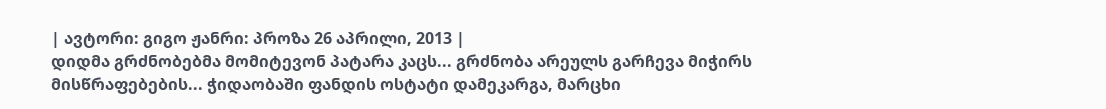| ავტორი: გიგო ჟანრი: პროზა 26 აპრილი, 2013 |
დიდმა გრძნობებმა მომიტევონ პატარა კაცს... გრძნობა არეულს გარჩევა მიჭირს მისწრაფებების... ჭიდაობაში ფანდის ოსტატი დამეკარგა, მარცხი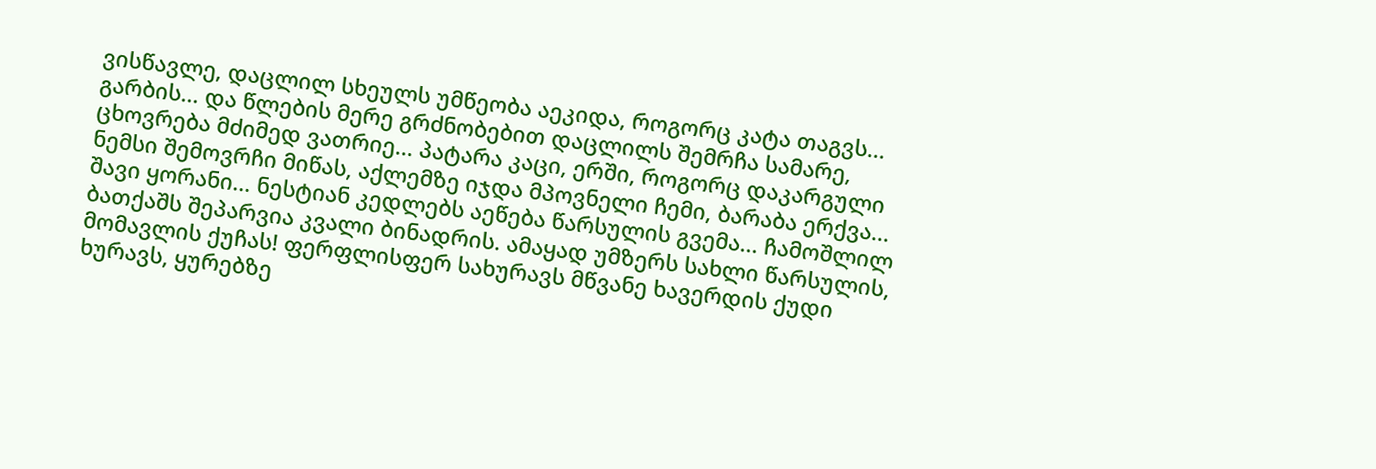ვისწავლე, დაცლილ სხეულს უმწეობა აეკიდა, როგორც კატა თაგვს... გარბის... და წლების მერე გრძნობებით დაცლილს შემრჩა სამარე, ცხოვრება მძიმედ ვათრიე... პატარა კაცი, ერში, როგორც დაკარგული ნემსი შემოვრჩი მიწას, აქლემზე იჯდა მპოვნელი ჩემი, ბარაბა ერქვა... შავი ყორანი... ნესტიან კედლებს აეწება წარსულის გვემა... ჩამოშლილ ბათქაშს შეპარვია კვალი ბინადრის. ამაყად უმზერს სახლი წარსულის, მომავლის ქუჩას! ფერფლისფერ სახურავს მწვანე ხავერდის ქუდი ხურავს, ყურებზე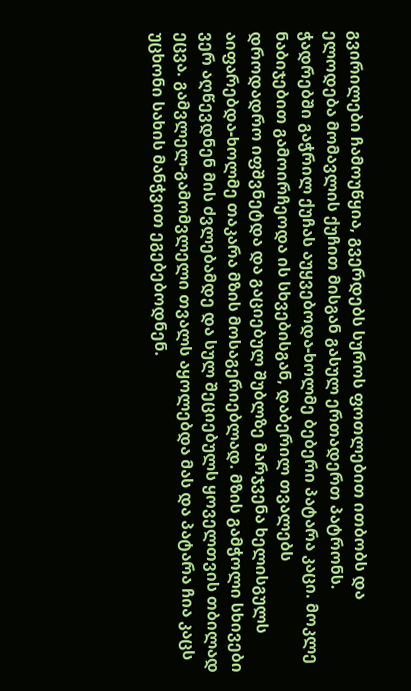გვირილები ჩამოუწყია, გვერდებს სუროს ფოთლებით ითბობს და ელოდება მომავლის ქუჩით მისგან გასულ ერთადერთ პატრონს. ჭადრებში გაჭრილ ქუჩას აუყვებოდა-ხოლმე ბებერი პატარა კაცი. მოკლე ნაბიჯებით გამოირჩეოდა ის სხვებისგან, დაბერილ თვალებს დროდადრო იფშვნეტდა და გაციებულ შუბლზე მარჯვენა ხელისგულს აიფარებდა-ხოლმე თაკარა მზის მოსაგერიებლად. მზის გამჭოლი სხივები ვერ აღწევდნენ მის ძვლებამდე და სულ შეციებულს ყოველთვის თბილად ეცვა. გამვლელ-გამომვლელი თვალს აყოლებდა მას და პატარა ჩია კაცს უცხონი სახის მანჭვით ეგებებოდნენ.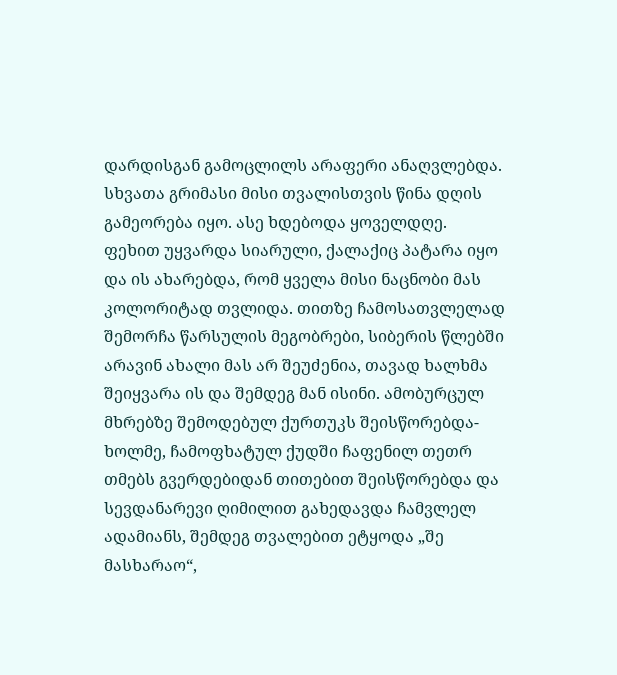დარდისგან გამოცლილს არაფერი ანაღვლებდა. სხვათა გრიმასი მისი თვალისთვის წინა დღის გამეორება იყო. ასე ხდებოდა ყოველდღე. ფეხით უყვარდა სიარული, ქალაქიც პატარა იყო და ის ახარებდა, რომ ყველა მისი ნაცნობი მას კოლორიტად თვლიდა. თითზე ჩამოსათვლელად შემორჩა წარსულის მეგობრები, სიბერის წლებში არავინ ახალი მას არ შეუძენია, თავად ხალხმა შეიყვარა ის და შემდეგ მან ისინი. ამობურცულ მხრებზე შემოდებულ ქურთუკს შეისწორებდა-ხოლმე, ჩამოფხატულ ქუდში ჩაფენილ თეთრ თმებს გვერდებიდან თითებით შეისწორებდა და სევდანარევი ღიმილით გახედავდა ჩამვლელ ადამიანს, შემდეგ თვალებით ეტყოდა „შე მასხარაო“,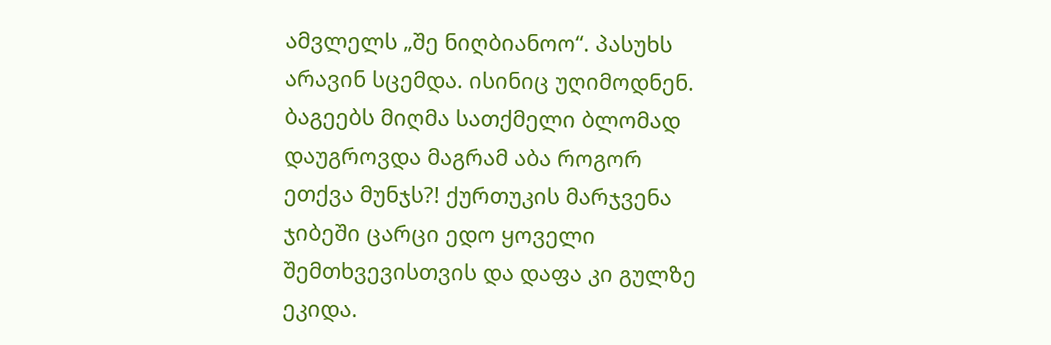ამვლელს „შე ნიღბიანოო“. პასუხს არავინ სცემდა. ისინიც უღიმოდნენ. ბაგეებს მიღმა სათქმელი ბლომად დაუგროვდა მაგრამ აბა როგორ ეთქვა მუნჯს?! ქურთუკის მარჯვენა ჯიბეში ცარცი ედო ყოველი შემთხვევისთვის და დაფა კი გულზე ეკიდა.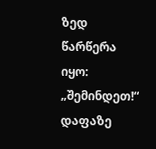ზედ წარწერა იყო: „შემინდეთ!“ დაფაზე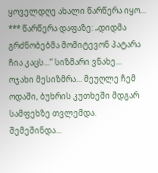ყოველდღე ახალი წარწერა იყო... *** წარწერა დაფაზე: „დიდმა გრძნობებმა მომიტევონ პატარა ჩია კაცს...“ სიზმარი ვნახე... ოჯახი მესიზმრა... მეუღლე ჩემ ოდაში, ბუხრის კუთხეში მდგარ სამფეხზე თვლემდა. შემეშინდა...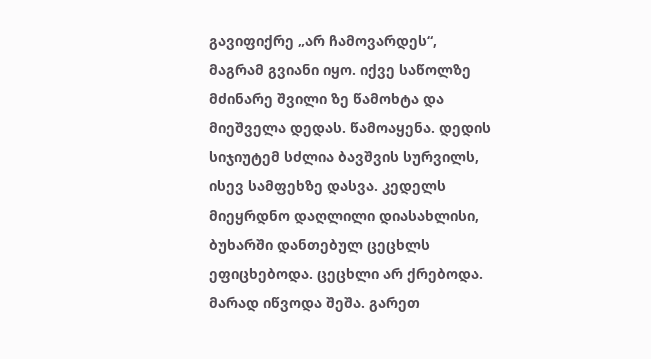გავიფიქრე „არ ჩამოვარდეს“, მაგრამ გვიანი იყო. იქვე საწოლზე მძინარე შვილი ზე წამოხტა და მიეშველა დედას. წამოაყენა. დედის სიჯიუტემ სძლია ბავშვის სურვილს, ისევ სამფეხზე დასვა. კედელს მიეყრდნო დაღლილი დიასახლისი, ბუხარში დანთებულ ცეცხლს ეფიცხებოდა. ცეცხლი არ ქრებოდა. მარად იწვოდა შეშა. გარეთ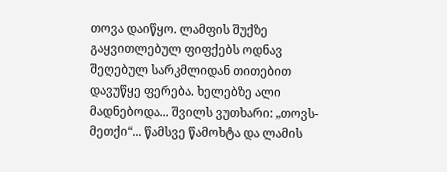თოვა დაიწყო. ლამფის შუქზე გაყვითლებულ ფიფქებს ოდნავ შეღებულ სარკმლიდან თითებით დავუწყე ფერება. ხელებზე ალი მადნებოდა... შვილს ვუთხარი: „თოვს-მეთქი“... წამსვე წამოხტა და ლამის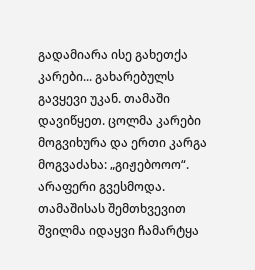გადამიარა ისე გახეთქა კარები... გახარებულს გავყევი უკან. თამაში დავიწყეთ. ცოლმა კარები მოგვიხურა და ერთი კარგა მოგვაძახა: „გიჟებოოო“. არაფერი გვესმოდა. თამაშისას შემთხვევით შვილმა იდაყვი ჩამარტყა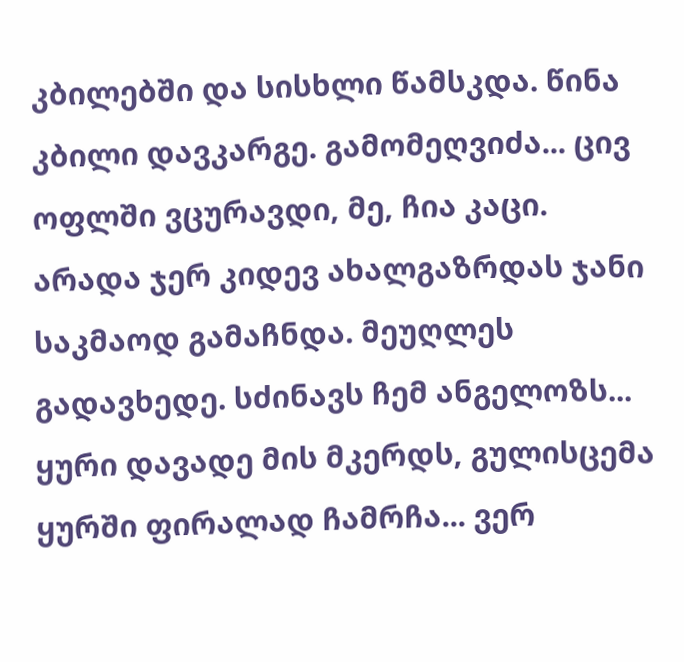კბილებში და სისხლი წამსკდა. წინა კბილი დავკარგე. გამომეღვიძა... ცივ ოფლში ვცურავდი, მე, ჩია კაცი. არადა ჯერ კიდევ ახალგაზრდას ჯანი საკმაოდ გამაჩნდა. მეუღლეს გადავხედე. სძინავს ჩემ ანგელოზს... ყური დავადე მის მკერდს, გულისცემა ყურში ფირალად ჩამრჩა... ვერ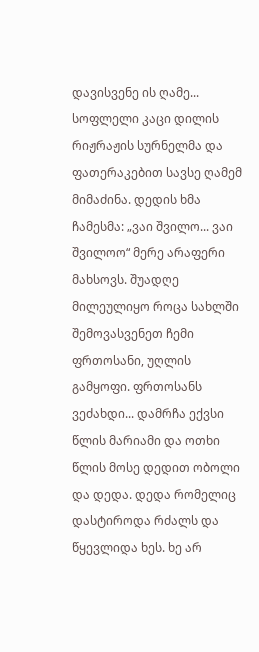დავისვენე ის ღამე... სოფლელი კაცი დილის რიჟრაჟის სურნელმა და ფათერაკებით სავსე ღამემ მიმაძინა. დედის ხმა ჩამესმა: „ვაი შვილო... ვაი შვილოო“ მერე არაფერი მახსოვს. შუადღე მილეულიყო როცა სახლში შემოვასვენეთ ჩემი ფრთოსანი, უღლის გამყოფი. ფრთოსანს ვეძახდი... დამრჩა ექვსი წლის მარიამი და ოთხი წლის მოსე დედით ობოლი და დედა. დედა რომელიც დასტიროდა რძალს და წყევლიდა ხეს. ხე არ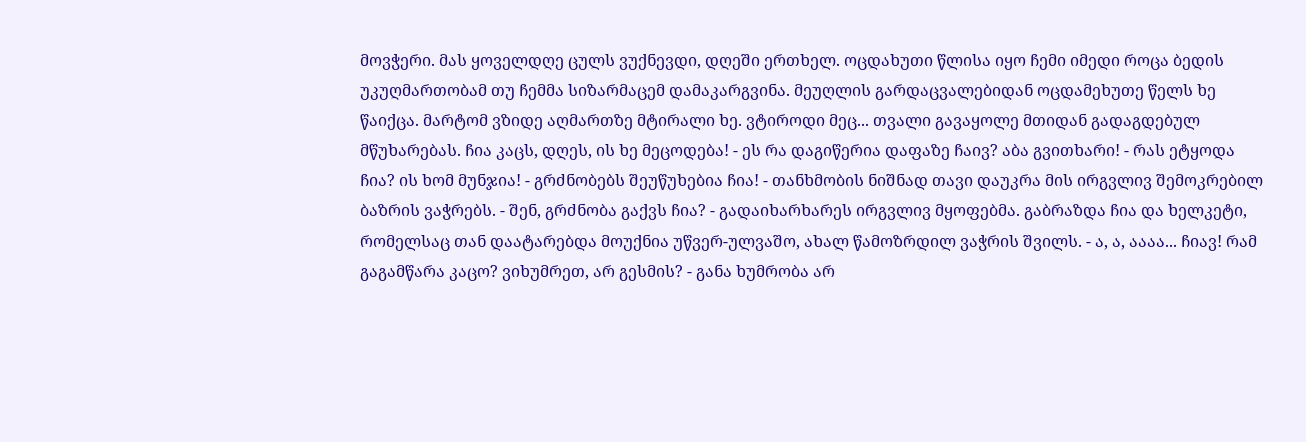მოვჭერი. მას ყოველდღე ცულს ვუქნევდი, დღეში ერთხელ. ოცდახუთი წლისა იყო ჩემი იმედი როცა ბედის უკუღმართობამ თუ ჩემმა სიზარმაცემ დამაკარგვინა. მეუღლის გარდაცვალებიდან ოცდამეხუთე წელს ხე წაიქცა. მარტომ ვზიდე აღმართზე მტირალი ხე. ვტიროდი მეც... თვალი გავაყოლე მთიდან გადაგდებულ მწუხარებას. ჩია კაცს, დღეს, ის ხე მეცოდება! - ეს რა დაგიწერია დაფაზე ჩაივ? აბა გვითხარი! - რას ეტყოდა ჩია? ის ხომ მუნჯია! - გრძნობებს შეუწუხებია ჩია! - თანხმობის ნიშნად თავი დაუკრა მის ირგვლივ შემოკრებილ ბაზრის ვაჭრებს. - შენ, გრძნობა გაქვს ჩია? - გადაიხარხარეს ირგვლივ მყოფებმა. გაბრაზდა ჩია და ხელკეტი, რომელსაც თან დაატარებდა მოუქნია უწვერ-ულვაშო, ახალ წამოზრდილ ვაჭრის შვილს. - ა, ა, აააა... ჩიავ! რამ გაგამწარა კაცო? ვიხუმრეთ, არ გესმის? - განა ხუმრობა არ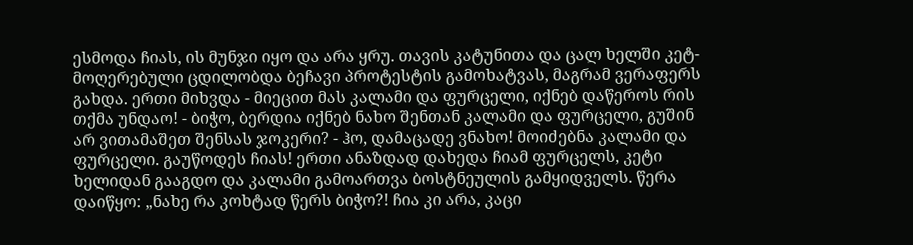ესმოდა ჩიას, ის მუნჯი იყო და არა ყრუ. თავის კატუნითა და ცალ ხელში კეტ-მოღერებული ცდილობდა ბეჩავი პროტესტის გამოხატვას, მაგრამ ვერაფერს გახდა. ერთი მიხვდა - მიეცით მას კალამი და ფურცელი, იქნებ დაწეროს რის თქმა უნდაო! - ბიჭო, ბერდია იქნებ ნახო შენთან კალამი და ფურცელი, გუშინ არ ვითამაშეთ შენსას ჯოკერი? - ჰო, დამაცადე ვნახო! მოიძებნა კალამი და ფურცელი. გაუწოდეს ჩიას! ერთი ანაზდად დახედა ჩიამ ფურცელს, კეტი ხელიდან გააგდო და კალამი გამოართვა ბოსტნეულის გამყიდველს. წერა დაიწყო: „ნახე რა კოხტად წერს ბიჭო?! ჩია კი არა, კაცი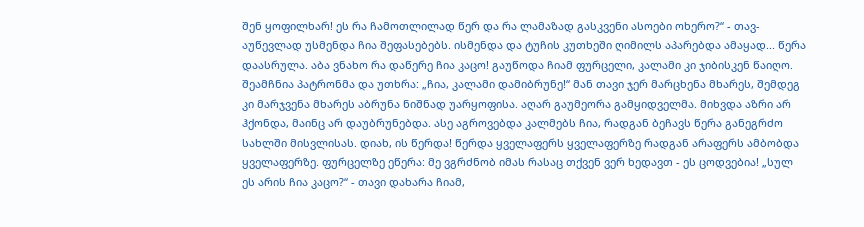შენ ყოფილხარ! ეს რა ჩამოთლილად წერ და რა ლამაზად გასკვენი ასოები ოხერო?“ - თავ-აუწევლად უსმენდა ჩია შეფასებებს. ისმენდა და ტუჩის კუთხეში ღიმილს აპარებდა ამაყად... წერა დაასრულა. აბა ვნახო რა დაწერე ჩია კაცო! გაუწოდა ჩიამ ფურცელი, კალამი კი ჯიბისკენ წაიღო. შეამჩნია პატრონმა და უთხრა: „ჩია, კალამი დამიბრუნე!“ მან თავი ჯერ მარცხენა მხარეს, შემდეგ კი მარჯვენა მხარეს აბრუნა ნიშნად უარყოფისა. აღარ გაუმეორა გამყიდველმა. მიხვდა აზრი არ ჰქონდა, მაინც არ დაუბრუნებდა. ასე აგროვებდა კალმებს ჩია, რადგან ბეჩავს წერა განეგრძო სახლში მისვლისას. დიახ, ის წერდა! წერდა ყველაფერს ყველაფერზე რადგან არაფერს ამბობდა ყველაფერზე. ფურცელზე ეწერა: მე ვგრძნობ იმას რასაც თქვენ ვერ ხედავთ - ეს ცოდვებია! „სულ ეს არის ჩია კაცო?“ - თავი დახარა ჩიამ,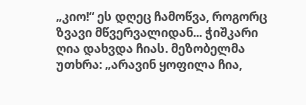„კიო!“ ეს დღეც ჩამოწვა, როგორც ზვავი მწვერვალიდან... ჭიშკარი ღია დახვდა ჩიას. მეზობელმა უთხრა: „არავინ ყოფილა ჩია,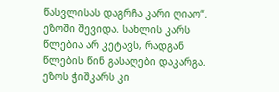წასვლისას დაგრჩა კარი ღიაო“. ეზოში შევიდა. სახლის კარს წლებია არ კეტავს, რადგან წლების წინ გასაღები დაკარგა. ეზოს ჭიშკარს კი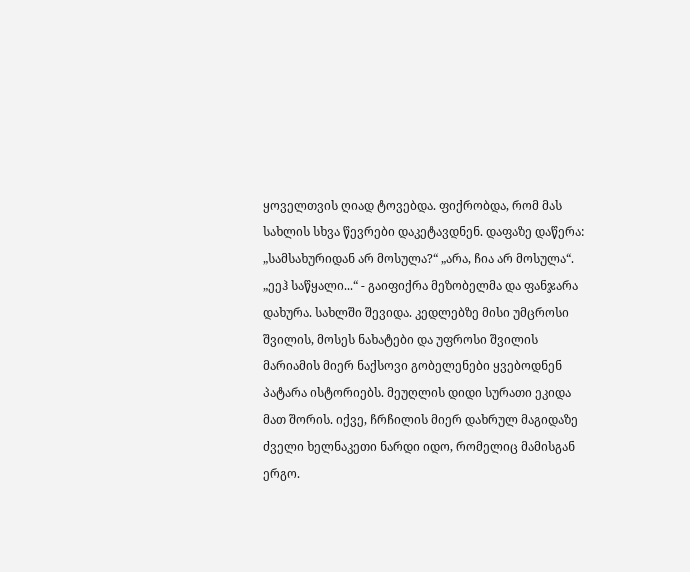ყოველთვის ღიად ტოვებდა. ფიქრობდა, რომ მას სახლის სხვა წევრები დაკეტავდნენ. დაფაზე დაწერა: „სამსახურიდან არ მოსულა?“ „არა, ჩია არ მოსულა“. „ეეჰ საწყალი...“ - გაიფიქრა მეზობელმა და ფანჯარა დახურა. სახლში შევიდა. კედლებზე მისი უმცროსი შვილის, მოსეს ნახატები და უფროსი შვილის მარიამის მიერ ნაქსოვი გობელენები ყვებოდნენ პატარა ისტორიებს. მეუღლის დიდი სურათი ეკიდა მათ შორის. იქვე, ჩრჩილის მიერ დახრულ მაგიდაზე ძველი ხელნაკეთი ნარდი იდო, რომელიც მამისგან ერგო.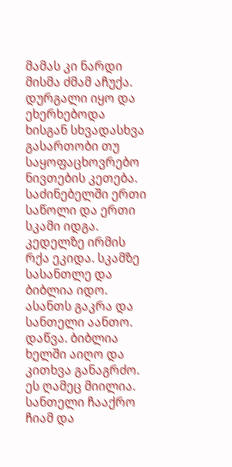მამას კი ნარდი მისმა ძმამ აჩუქა. დურგალი იყო და ეხერხებოდა ხისგან სხვადასხვა გასართობი თუ საყოფაცხოვრებო ნივთების კეთება. საძინებელში ერთი საწოლი და ერთი სკამი იდგა. კედელზე ირმის რქა ეკიდა. სკამზე სასანთლე და ბიბლია იდო. ასანთს გაკრა და სანთელი აანთო. დაწვა. ბიბლია ხელში აიღო და კითხვა განაგრძო. ეს ღამეც მიილია. სანთელი ჩააქრო ჩიამ და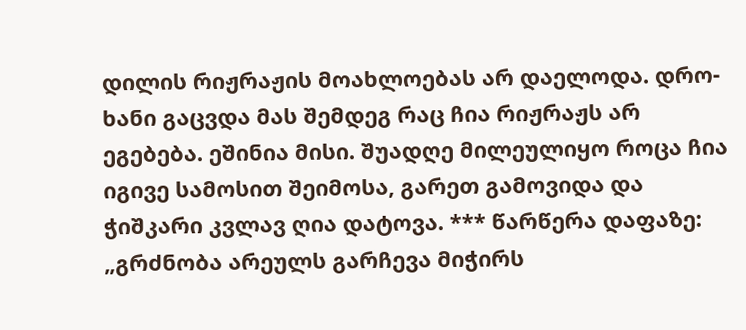დილის რიჟრაჟის მოახლოებას არ დაელოდა. დრო-ხანი გაცვდა მას შემდეგ რაც ჩია რიჟრაჟს არ ეგებება. ეშინია მისი. შუადღე მილეულიყო როცა ჩია იგივე სამოსით შეიმოსა, გარეთ გამოვიდა და ჭიშკარი კვლავ ღია დატოვა. *** წარწერა დაფაზე: „გრძნობა არეულს გარჩევა მიჭირს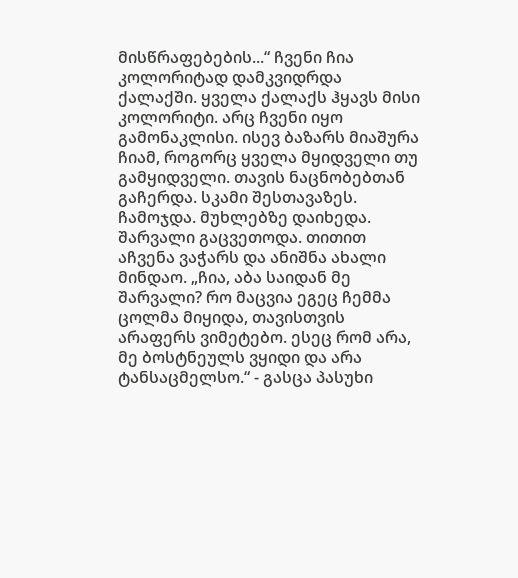მისწრაფებების...“ ჩვენი ჩია კოლორიტად დამკვიდრდა ქალაქში. ყველა ქალაქს ჰყავს მისი კოლორიტი. არც ჩვენი იყო გამონაკლისი. ისევ ბაზარს მიაშურა ჩიამ, როგორც ყველა მყიდველი თუ გამყიდველი. თავის ნაცნობებთან გაჩერდა. სკამი შესთავაზეს. ჩამოჯდა. მუხლებზე დაიხედა. შარვალი გაცვეთოდა. თითით აჩვენა ვაჭარს და ანიშნა ახალი მინდაო. „ჩია, აბა საიდან მე შარვალი? რო მაცვია ეგეც ჩემმა ცოლმა მიყიდა, თავისთვის არაფერს ვიმეტებო. ესეც რომ არა, მე ბოსტნეულს ვყიდი და არა ტანსაცმელსო.“ - გასცა პასუხი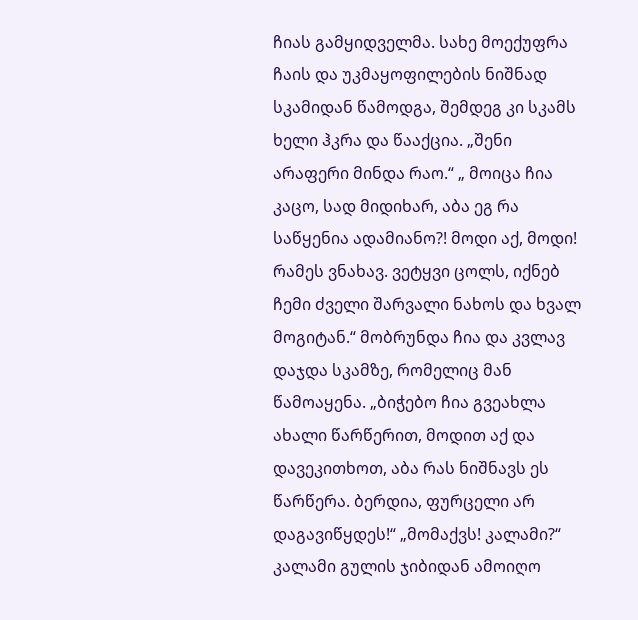ჩიას გამყიდველმა. სახე მოექუფრა ჩაის და უკმაყოფილების ნიშნად სკამიდან წამოდგა, შემდეგ კი სკამს ხელი ჰკრა და წააქცია. „შენი არაფერი მინდა რაო.“ „ მოიცა ჩია კაცო, სად მიდიხარ, აბა ეგ რა საწყენია ადამიანო?! მოდი აქ, მოდი! რამეს ვნახავ. ვეტყვი ცოლს, იქნებ ჩემი ძველი შარვალი ნახოს და ხვალ მოგიტან.“ მობრუნდა ჩია და კვლავ დაჯდა სკამზე, რომელიც მან წამოაყენა. „ბიჭებო ჩია გვეახლა ახალი წარწერით, მოდით აქ და დავეკითხოთ, აბა რას ნიშნავს ეს წარწერა. ბერდია, ფურცელი არ დაგავიწყდეს!“ „მომაქვს! კალამი?“ კალამი გულის ჯიბიდან ამოიღო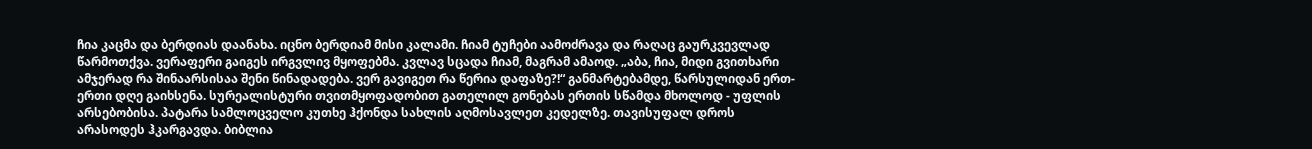ჩია კაცმა და ბერდიას დაანახა. იცნო ბერდიამ მისი კალამი. ჩიამ ტუჩები აამოძრავა და რაღაც გაურკვევლად წარმოთქვა. ვერაფერი გაიგეს ირგვლივ მყოფებმა. კვლავ სცადა ჩიამ, მაგრამ ამაოდ. „აბა, ჩია, მიდი გვითხარი ამჯერად რა შინაარსისაა შენი წინადადება. ვერ გავიგეთ რა წერია დაფაზე?!“ განმარტებამდე, წარსულიდან ერთ-ერთი დღე გაიხსენა. სურეალისტური თვითმყოფადობით გათელილ გონებას ერთის სწამდა მხოლოდ - უფლის არსებობისა. პატარა სამლოცველო კუთხე ჰქონდა სახლის აღმოსავლეთ კედელზე. თავისუფალ დროს არასოდეს ჰკარგავდა. ბიბლია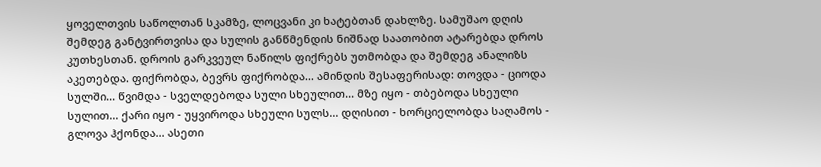ყოველთვის საწოლთან სკამზე, ლოცვანი კი ხატებთან დახლზე. სამუშაო დღის შემდეგ განტვირთვისა და სულის განწმენდის ნიშნად საათობით ატარებდა დროს კუთხესთან. დროის გარკვეულ ნაწილს ფიქრებს უთმობდა და შემდეგ ანალიზს აკეთებდა. ფიქრობდა, ბევრს ფიქრობდა... ამინდის შესაფერისად: თოვდა - ციოდა სულში... წვიმდა - სველდებოდა სული სხეულით... მზე იყო - თბებოდა სხეული სულით... ქარი იყო - უყვიროდა სხეული სულს... დღისით - ხორციელობდა საღამოს - გლოვა ჰქონდა... ასეთი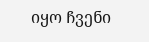იყო ჩვენი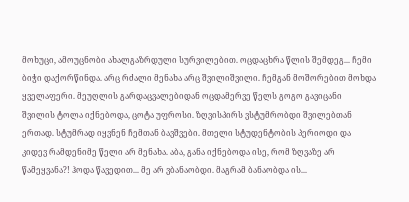მოხუცი, ამოუცნობი ახალგაზრდული სურვილებით. ოცდაცხრა წლის შემდეგ... ჩემი ბიჭი დაქორწინდა. არც რძალი მენახა არც შვილიშვილი. ჩემგან მოშორებით მოხდა ყველაფერი. მეუღლის გარდაცვალებიდან ოცდამერვე წელს გოგო გავიცანი შვილის ტოლა იქნებოდა, ცოტა უფროსი. ზღვისპირს ვსტუმრობდი შვილებთან ერთად. სტუმრად იყვნენ ჩემთან ბავშვები. მთელი სტუდენტობის პერიოდი და კიდევ რამდენიმე წელი არ მენახა. აბა, განა იქნებოდა ისე, რომ ზღვაზე არ წამეყვანა?! ჰოდა წავედით... მე არ ვბანაობდი. მაგრამ ბანაობდა ის...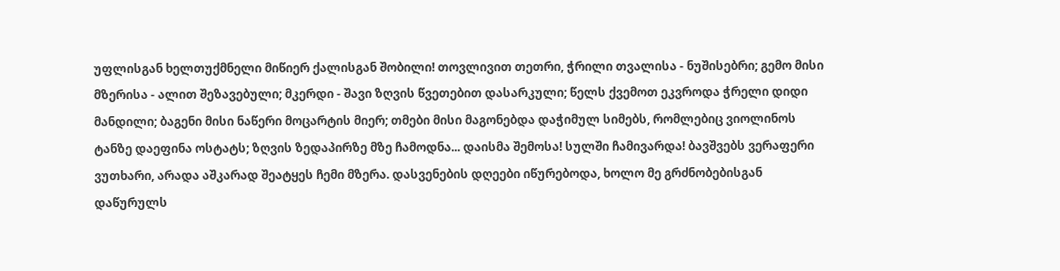უფლისგან ხელთუქმნელი მიწიერ ქალისგან შობილი! თოვლივით თეთრი, ჭრილი თვალისა - ნუშისებრი; გემო მისი მზერისა - ალით შეზავებული; მკერდი - შავი ზღვის წვეთებით დასარკული; წელს ქვემოთ ეკვროდა ჭრელი დიდი მანდილი; ბაგენი მისი ნაწერი მოცარტის მიერ; თმები მისი მაგონებდა დაჭიმულ სიმებს, რომლებიც ვიოლინოს ტანზე დაეფინა ოსტატს; ზღვის ზედაპირზე მზე ჩამოდნა... დაისმა შემოსა! სულში ჩამივარდა! ბავშვებს ვერაფერი ვუთხარი, არადა აშკარად შეატყეს ჩემი მზერა. დასვენების დღეები იწურებოდა, ხოლო მე გრძნობებისგან დაწურულს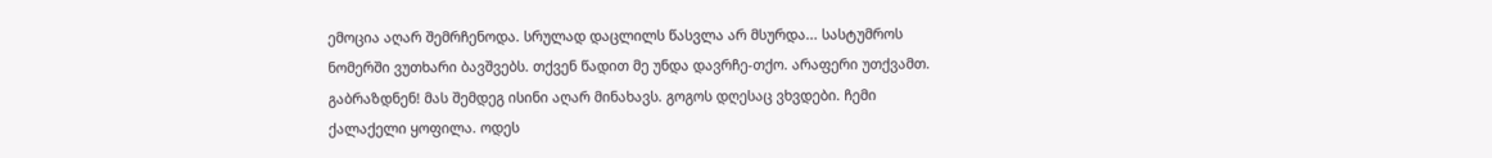ემოცია აღარ შემრჩენოდა. სრულად დაცლილს წასვლა არ მსურდა... სასტუმროს ნომერში ვუთხარი ბავშვებს. თქვენ წადით მე უნდა დავრჩე-თქო. არაფერი უთქვამთ. გაბრაზდნენ! მას შემდეგ ისინი აღარ მინახავს. გოგოს დღესაც ვხვდები. ჩემი ქალაქელი ყოფილა. ოდეს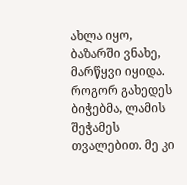ახლა იყო, ბაზარში ვნახე, მარწყვი იყიდა. როგორ გახედეს ბიჭებმა, ლამის შეჭამეს თვალებით. მე კი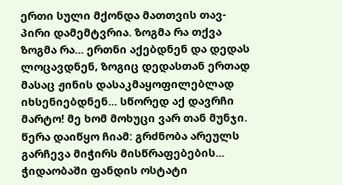ერთი სული მქონდა მათთვის თავ-პირი დამემტვრია. ზოგმა რა თქვა ზოგმა რა... ერთნი აქებდნენ და დედას ლოცავდნენ, ზოგიც დედასთან ერთად მასაც ჟინის დასაკმაყოფილებლად იხსენიებდნენ... სწორედ აქ დავრჩი მარტო! მე ხომ მოხუცი ვარ თან მუნჯი. წერა დაიწყო ჩიამ: გრძნობა არეულს გარჩევა მიჭირს მისწრაფებების... ჭიდაობაში ფანდის ოსტატი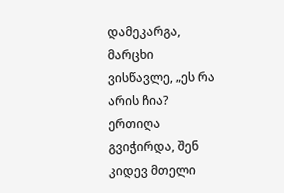დამეკარგა, მარცხი ვისწავლე, „ეს რა არის ჩია? ერთიღა გვიჭირდა, შენ კიდევ მთელი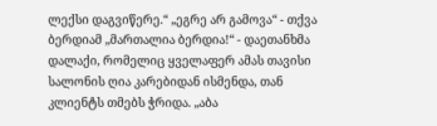ლექსი დაგვიწერე.“ „ეგრე არ გამოვა“ - თქვა ბერდიამ „მართალია ბერდია!“ - დაეთანხმა დალაქი, რომელიც ყველაფერ ამას თავისი სალონის ღია კარებიდან ისმენდა, თან კლიენტს თმებს ჭრიდა. „აბა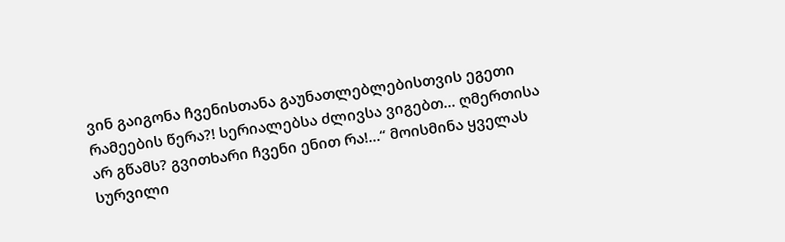ვინ გაიგონა ჩვენისთანა გაუნათლებლებისთვის ეგეთი რამეების წერა?! სერიალებსა ძლივსა ვიგებთ... ღმერთისა არ გწამს? გვითხარი ჩვენი ენით რა!...“ მოისმინა ყველას სურვილი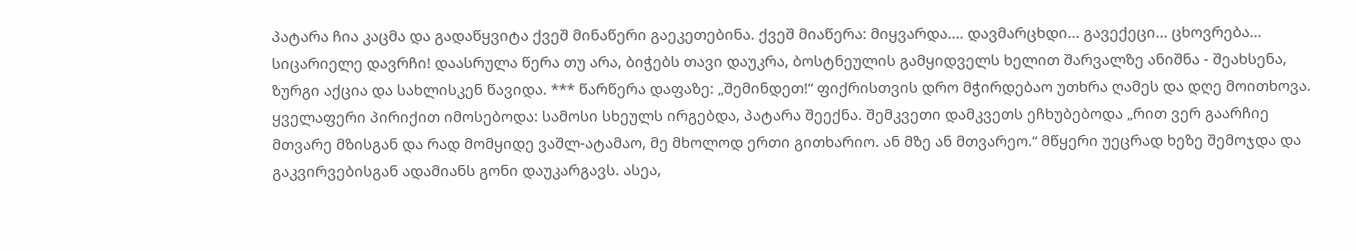პატარა ჩია კაცმა და გადაწყვიტა ქვეშ მინაწერი გაეკეთებინა. ქვეშ მიაწერა: მიყვარდა.... დავმარცხდი... გავექეცი... ცხოვრება... სიცარიელე დავრჩი! დაასრულა წერა თუ არა, ბიჭებს თავი დაუკრა, ბოსტნეულის გამყიდველს ხელით შარვალზე ანიშნა - შეახსენა, ზურგი აქცია და სახლისკენ წავიდა. *** წარწერა დაფაზე: „შემინდეთ!“ ფიქრისთვის დრო მჭირდებაო უთხრა ღამეს და დღე მოითხოვა. ყველაფერი პირიქით იმოსებოდა: სამოსი სხეულს ირგებდა, პატარა შეექნა. შემკვეთი დამკვეთს ეჩხუბებოდა „რით ვერ გაარჩიე მთვარე მზისგან და რად მომყიდე ვაშლ-ატამაო, მე მხოლოდ ერთი გითხარიო. ან მზე ან მთვარეო.“ მწყერი უეცრად ხეზე შემოჯდა და გაკვირვებისგან ადამიანს გონი დაუკარგავს. ასეა,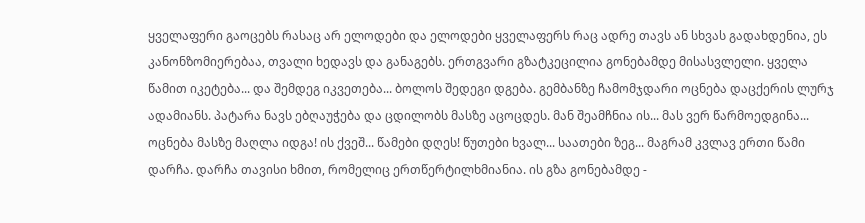ყველაფერი გაოცებს რასაც არ ელოდები და ელოდები ყველაფერს რაც ადრე თავს ან სხვას გადახდენია, ეს კანონზომიერებაა, თვალი ხედავს და განაგებს. ერთგვარი გზატკეცილია გონებამდე მისასვლელი. ყველა წამით იკეტება... და შემდეგ იკვეთება... ბოლოს შედეგი დგება. გემბანზე ჩამომჯდარი ოცნება დაცქერის ლურჯ ადამიანს. პატარა ნავს ებღაუჭება და ცდილობს მასზე აცოცდეს. მან შეამჩნია ის... მას ვერ წარმოედგინა... ოცნება მასზე მაღლა იდგა! ის ქვეშ... წამები დღეს! წუთები ხვალ... საათები ზეგ... მაგრამ კვლავ ერთი წამი დარჩა. დარჩა თავისი ხმით, რომელიც ერთწერტილხმიანია. ის გზა გონებამდე -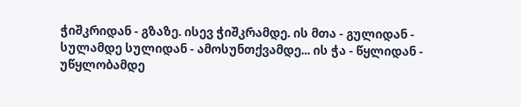ჭიშკრიდან - გზაზე. ისევ ჭიშკრამდე. ის მთა - გულიდან - სულამდე სულიდან - ამოსუნთქვამდე... ის ჭა - წყლიდან - უწყლობამდე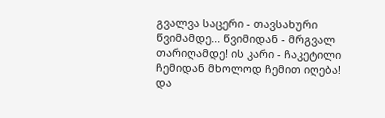გვალვა საცერი - თავსახური წვიმამდე... წვიმიდან - მრგვალ თარიღამდე! ის კარი - ჩაკეტილი ჩემიდან მხოლოდ ჩემით იღება! და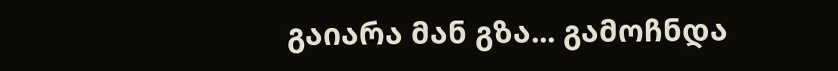გაიარა მან გზა... გამოჩნდა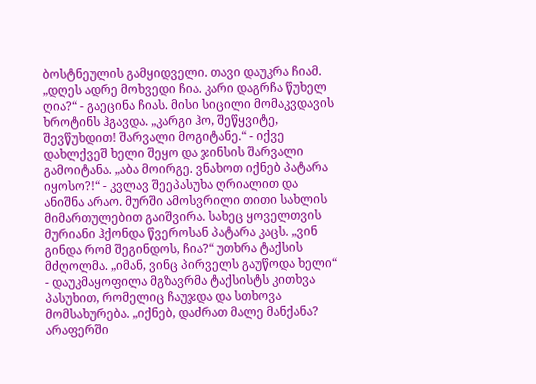ბოსტნეულის გამყიდველი. თავი დაუკრა ჩიამ. „დღეს ადრე მოხვედი ჩია. კარი დაგრჩა წუხელ ღია?“ - გაეცინა ჩიას. მისი სიცილი მომაკვდავის ხროტინს ჰგავდა. „კარგი ჰო, შეწყვიტე, შევწუხდით! შარვალი მოგიტანე.“ - იქვე დახლქვეშ ხელი შეყო და ჯინსის შარვალი გამოიტანა. „აბა მოირგე. ვნახოთ იქნებ პატარა იყოსო?!“ - კვლავ შეეპასუხა ღრიალით და ანიშნა არაო. მურში ამოსვრილი თითი სახლის მიმართულებით გაიშვირა. სახეც ყოველთვის მურიანი ჰქონდა წვეროსან პატარა კაცს. „ვინ გინდა რომ შეგინდოს, ჩია?“ უთხრა ტაქსის მძღოლმა. „იმან, ვინც პირველს გაუწოდა ხელი“ - დაუკმაყოფილა მგზავრმა ტაქსისტს კითხვა პასუხით, რომელიც ჩაუჯდა და სთხოვა მომსახურება. „იქნებ, დაძრათ მალე მანქანა? არაფერში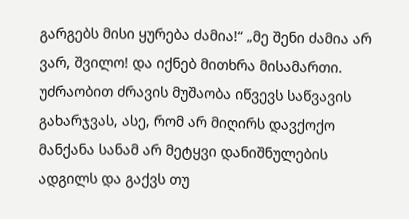გარგებს მისი ყურება ძამია!“ „მე შენი ძამია არ ვარ, შვილო! და იქნებ მითხრა მისამართი. უძრაობით ძრავის მუშაობა იწვევს საწვავის გახარჯვას, ასე, რომ არ მიღირს დავქოქო მანქანა სანამ არ მეტყვი დანიშნულების ადგილს და გაქვს თუ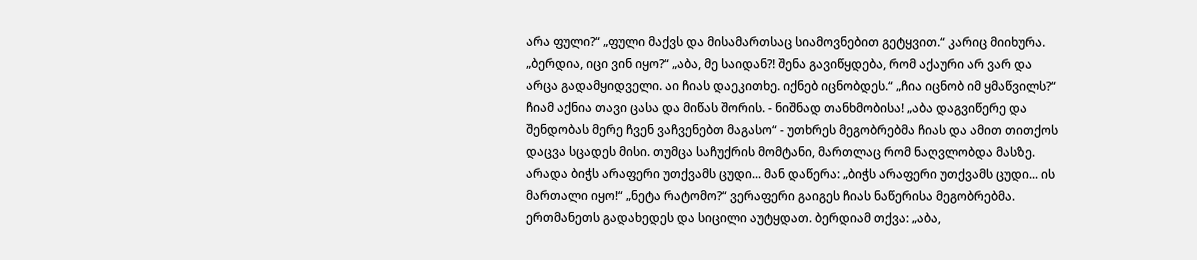არა ფული?“ „ფული მაქვს და მისამართსაც სიამოვნებით გეტყვით.“ კარიც მიიხურა. „ბერდია, იცი ვინ იყო?“ „აბა, მე საიდან?! შენა გავიწყდება, რომ აქაური არ ვარ და არცა გადამყიდველი. აი ჩიას დაეკითხე. იქნებ იცნობდეს.“ „ჩია იცნობ იმ ყმაწვილს?“ ჩიამ აქნია თავი ცასა და მიწას შორის. - ნიშნად თანხმობისა! „აბა დაგვიწერე და შენდობას მერე ჩვენ ვაჩვენებთ მაგასო“ - უთხრეს მეგობრებმა ჩიას და ამით თითქოს დაცვა სცადეს მისი. თუმცა საჩუქრის მომტანი, მართლაც რომ ნაღვლობდა მასზე. არადა ბიჭს არაფერი უთქვამს ცუდი... მან დაწერა: „ბიჭს არაფერი უთქვამს ცუდი... ის მართალი იყო!“ „ნეტა რატომო?“ ვერაფერი გაიგეს ჩიას ნაწერისა მეგობრებმა. ერთმანეთს გადახედეს და სიცილი აუტყდათ. ბერდიამ თქვა: „აბა,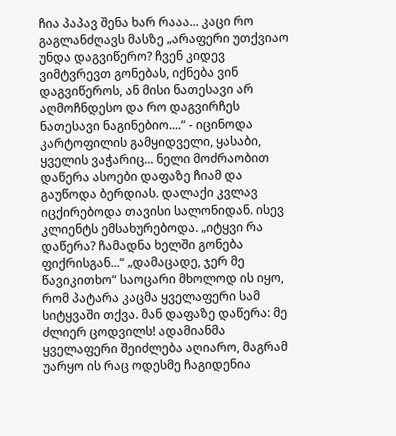ჩია პაპავ შენა ხარ რააა... კაცი რო გაგლანძღავს მასზე „არაფერი უთქვიაო უნდა დაგვიწერო? ჩვენ კიდევ ვიმტვრევთ გონებას, იქნება ვინ დაგვიწეროს, ან მისი ნათესავი არ აღმოჩნდესო და რო დაგვირჩეს ნათესავი ნაგინებიო....“ - იცინოდა კარტოფილის გამყიდველი, ყასაბი, ყველის ვაჭარიც... ნელი მოძრაობით დაწერა ასოები დაფაზე ჩიამ და გაუწოდა ბერდიას. დალაქი კვლავ იცქირებოდა თავისი სალონიდან. ისევ კლიენტს ემსახურებოდა. „იტყვი რა დაწერა? ჩამადნა ხელში გონება ფიქრისგან...“ „დამაცადე, ჯერ მე წავიკითხო“ საოცარი მხოლოდ ის იყო, რომ პატარა კაცმა ყველაფერი სამ სიტყვაში თქვა. მან დაფაზე დაწერა: მე ძლიერ ცოდვილს! ადამიანმა ყველაფერი შეიძლება აღიარო, მაგრამ უარყო ის რაც ოდესმე ჩაგიდენია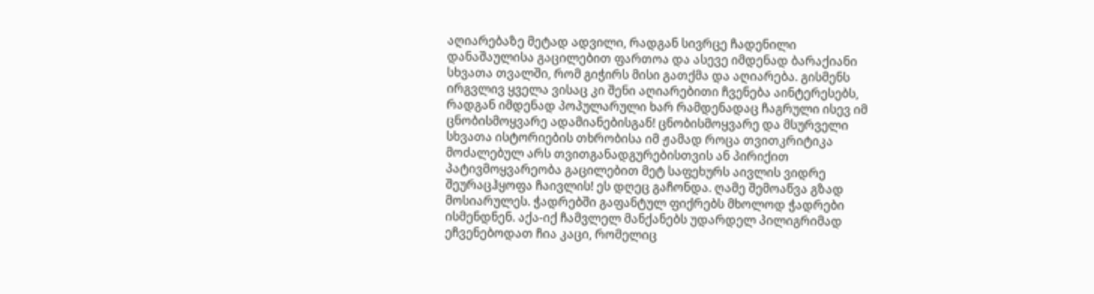აღიარებაზე მეტად ადვილი, რადგან სივრცე ჩადენილი დანაშაულისა გაცილებით ფართოა და ასევე იმდენად ბარაქიანი სხვათა თვალში, რომ გიჭირს მისი გათქმა და აღიარება. გისმენს ირგვლივ ყველა ვისაც კი შენი აღიარებითი ჩვენება აინტერესებს, რადგან იმდენად პოპულარული ხარ რამდენადაც ჩაგრული ისევ იმ ცნობისმოყვარე ადამიანებისგან! ცნობისმოყვარე და მსურველი სხვათა ისტორიების თხრობისა იმ ჟამად როცა თვითკრიტიკა მოძალებულ არს თვითგანადგურებისთვის ან პირიქით პატივმოყვარეობა გაცილებით მეტ საფეხურს აივლის ვიდრე შეურაცჰყოფა ჩაივლის! ეს დღეც გაჩონდა. ღამე შემოაწვა გზად მოსიარულეს. ჭადრებში გაფანტულ ფიქრებს მხოლოდ ჭადრები ისმენდნენ. აქა-იქ ჩამვლელ მანქანებს უდარდელ პილიგრიმად ეჩვენებოდათ ჩია კაცი, რომელიც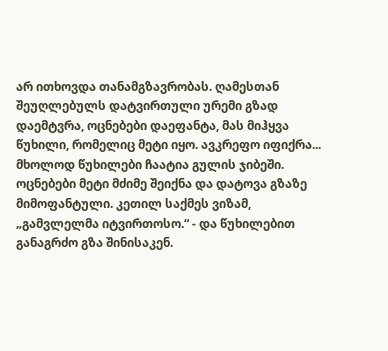არ ითხოვდა თანამგზავრობას. ღამესთან შეუღლებულს დატვირთული ურემი გზად დაემტვრა, ოცნებები დაეფანტა, მას მიჰყვა წუხილი, რომელიც მეტი იყო. ავკრეფო იფიქრა... მხოლოდ წუხილები ჩაატია გულის ჯიბეში. ოცნებები მეტი მძიმე შეიქნა და დატოვა გზაზე მიმოფანტული. კეთილ საქმეს ვიზამ, „გამვლელმა იტვირთოსო.“ - და წუხილებით განაგრძო გზა შინისაკენ.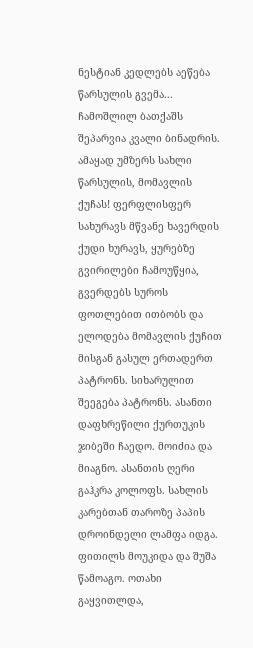ნესტიან კედლებს აეწება წარსულის გვემა... ჩამოშლილ ბათქაშს შეპარვია კვალი ბინადრის. ამაყად უმზერს სახლი წარსულის, მომავლის ქუჩას! ფერფლისფერ სახურავს მწვანე ხავერდის ქუდი ხურავს, ყურებზე გვირილები ჩამოუწყია, გვერდებს სუროს ფოთლებით ითბობს და ელოდება მომავლის ქუჩით მისგან გასულ ერთადერთ პატრონს. სიხარულით შეეგება პატრონს. ასანთი დაფხრეწილი ქურთუკის ჯიბეში ჩაედო. მოიძია და მიაგნო. ასანთის ღერი გაჰკრა კოლოფს. სახლის კარებთან თაროზე პაპის დროინდელი ლამფა იდგა. ფითილს მოუკიდა და შუშა წამოაგო. ოთახი გაყვითლდა,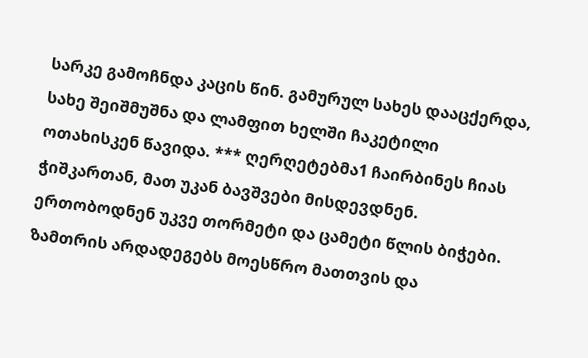სარკე გამოჩნდა კაცის წინ. გამურულ სახეს დააცქერდა, სახე შეიშმუშნა და ლამფით ხელში ჩაკეტილი ოთახისკენ წავიდა. *** ღერღეტებმა1 ჩაირბინეს ჩიას ჭიშკართან, მათ უკან ბავშვები მისდევდნენ. ერთობოდნენ უკვე თორმეტი და ცამეტი წლის ბიჭები. ზამთრის არდადეგებს მოესწრო მათთვის და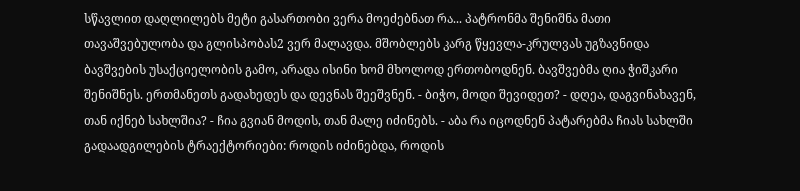სწავლით დაღლილებს მეტი გასართობი ვერა მოეძებნათ რა... პატრონმა შენიშნა მათი თავაშვებულობა და გლისპობას2 ვერ მალავდა. მშობლებს კარგ წყევლა-კრულვას უგზავნიდა ბავშვების უსაქციელობის გამო, არადა ისინი ხომ მხოლოდ ერთობოდნენ. ბავშვებმა ღია ჭიშკარი შენიშნეს. ერთმანეთს გადახედეს და დევნას შეეშვნენ. - ბიჭო, მოდი შევიდეთ? - დღეა, დაგვინახავენ, თან იქნებ სახლშია? - ჩია გვიან მოდის, თან მალე იძინებს. - აბა რა იცოდნენ პატარებმა ჩიას სახლში გადაადგილების ტრაექტორიები: როდის იძინებდა, როდის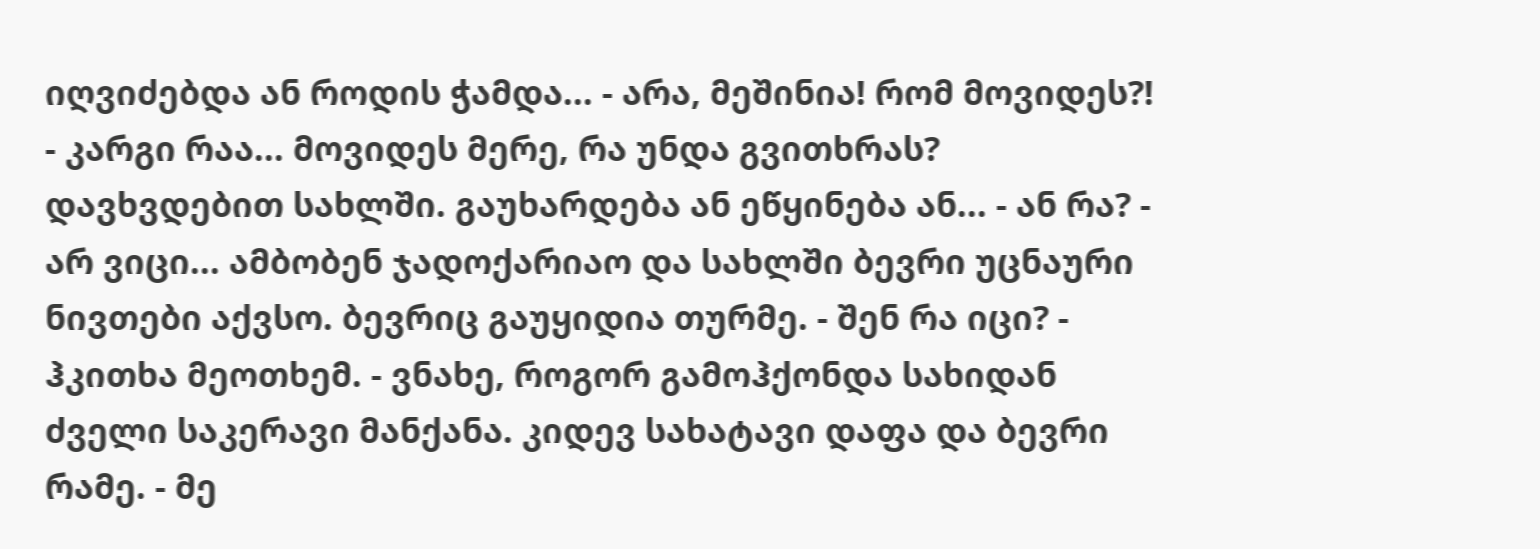იღვიძებდა ან როდის ჭამდა... - არა, მეშინია! რომ მოვიდეს?! - კარგი რაა... მოვიდეს მერე, რა უნდა გვითხრას? დავხვდებით სახლში. გაუხარდება ან ეწყინება ან... - ან რა? - არ ვიცი... ამბობენ ჯადოქარიაო და სახლში ბევრი უცნაური ნივთები აქვსო. ბევრიც გაუყიდია თურმე. - შენ რა იცი? - ჰკითხა მეოთხემ. - ვნახე, როგორ გამოჰქონდა სახიდან ძველი საკერავი მანქანა. კიდევ სახატავი დაფა და ბევრი რამე. - მე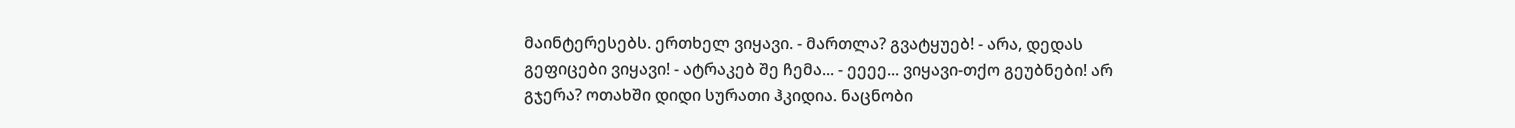მაინტერესებს. ერთხელ ვიყავი. - მართლა? გვატყუებ! - არა, დედას გეფიცები ვიყავი! - ატრაკებ შე ჩემა... - ეეეე... ვიყავი-თქო გეუბნები! არ გჯერა? ოთახში დიდი სურათი ჰკიდია. ნაცნობი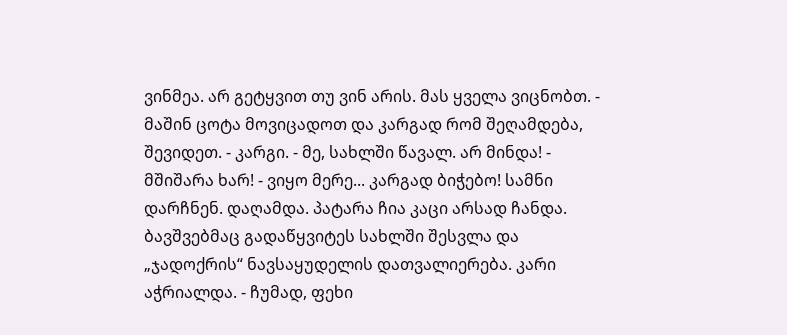ვინმეა. არ გეტყვით თუ ვინ არის. მას ყველა ვიცნობთ. - მაშინ ცოტა მოვიცადოთ და კარგად რომ შეღამდება, შევიდეთ. - კარგი. - მე, სახლში წავალ. არ მინდა! - მშიშარა ხარ! - ვიყო მერე... კარგად ბიჭებო! სამნი დარჩნენ. დაღამდა. პატარა ჩია კაცი არსად ჩანდა. ბავშვებმაც გადაწყვიტეს სახლში შესვლა და „ჯადოქრის“ ნავსაყუდელის დათვალიერება. კარი აჭრიალდა. - ჩუმად, ფეხი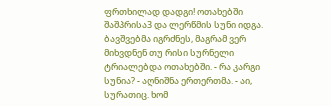ფრთხილად დადგი! ოთახებში შაშპრისა3 და ლერწმის სუნი იდგა. ბავშვებმა იგრძნეს, მაგრამ ვერ მიხვდნენ თუ რისი სურნელი ტრიალებდა ოთახებში. - რა კარგი სუნია? - აღნიშნა ერთერთმა. - აი, სურათიც. ხომ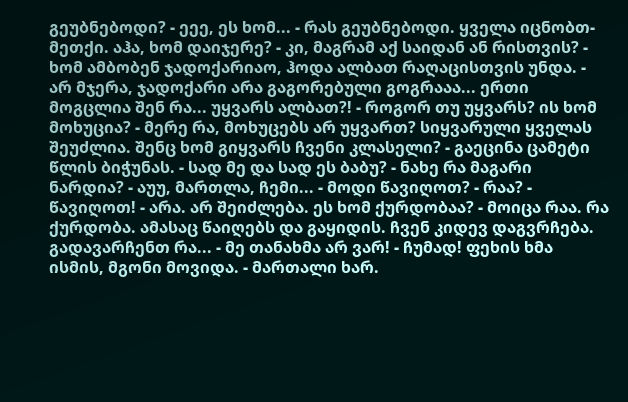გეუბნებოდი? - ეეე, ეს ხომ... - რას გეუბნებოდი. ყველა იცნობთ-მეთქი. აჰა, ხომ დაიჯერე? - კი, მაგრამ აქ საიდან ან რისთვის? - ხომ ამბობენ ჯადოქარიაო, ჰოდა ალბათ რაღაცისთვის უნდა. - არ მჯერა, ჯადოქარი არა გაგორებული გოგრააა... ერთი მოგცლია შენ რა... უყვარს ალბათ?! - როგორ თუ უყვარს? ის ხომ მოხუცია? - მერე რა, მოხუცებს არ უყვართ? სიყვარული ყველას შეუძლია. შენც ხომ გიყვარს ჩვენი კლასელი? - გაეცინა ცამეტი წლის ბიჭუნას. - სად მე და სად ეს ბაბუ? - ნახე რა მაგარი ნარდია? - აუუ, მართლა, ჩემი... - მოდი წავიღოთ? - რაა? - წავიღოთ! - არა. არ შეიძლება. ეს ხომ ქურდობაა? - მოიცა რაა. რა ქურდობა. ამასაც წაიღებს და გაყიდის. ჩვენ კიდევ დაგვრჩება. გადავარჩენთ რა... - მე თანახმა არ ვარ! - ჩუმად! ფეხის ხმა ისმის, მგონი მოვიდა. - მართალი ხარ.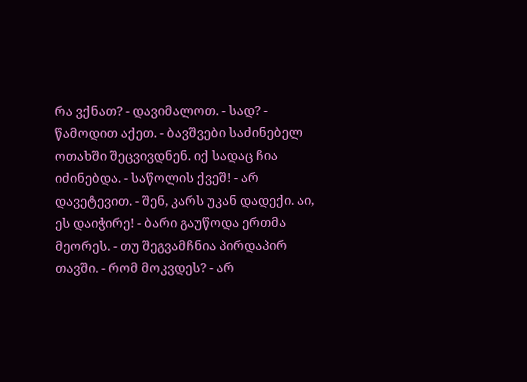რა ვქნათ? - დავიმალოთ. - სად? - წამოდით აქეთ. - ბავშვები საძინებელ ოთახში შეცვივდნენ. იქ სადაც ჩია იძინებდა. - საწოლის ქვეშ! - არ დავეტევით. - შენ, კარს უკან დადექი. აი, ეს დაიჭირე! - ბარი გაუწოდა ერთმა მეორეს. - თუ შეგვამჩნია პირდაპირ თავში. - რომ მოკვდეს? - არ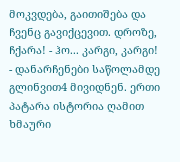მოკვდება, გაითიშება და ჩვენც გავიქცევით. დროზე, ჩქარა! - ჰო... კარგი, კარგი! - დანარჩენები საწოლამდე გლინვით4 მივიდნენ. ერთი პატარა ისტორია ღამით ხმაური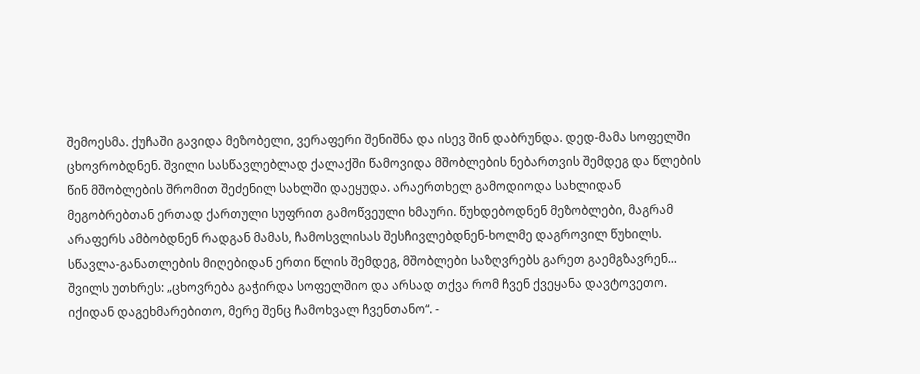შემოესმა. ქუჩაში გავიდა მეზობელი, ვერაფერი შენიშნა და ისევ შინ დაბრუნდა. დედ-მამა სოფელში ცხოვრობდნენ. შვილი სასწავლებლად ქალაქში წამოვიდა მშობლების ნებართვის შემდეგ და წლების წინ მშობლების შრომით შეძენილ სახლში დაეყუდა. არაერთხელ გამოდიოდა სახლიდან მეგობრებთან ერთად ქართული სუფრით გამოწვეული ხმაური. წუხდებოდნენ მეზობლები, მაგრამ არაფერს ამბობდნენ რადგან მამას, ჩამოსვლისას შესჩივლებდნენ-ხოლმე დაგროვილ წუხილს. სწავლა-განათლების მიღებიდან ერთი წლის შემდეგ, მშობლები საზღვრებს გარეთ გაემგზავრენ... შვილს უთხრეს: „ცხოვრება გაჭირდა სოფელშიო და არსად თქვა რომ ჩვენ ქვეყანა დავტოვეთო. იქიდან დაგეხმარებითო, მერე შენც ჩამოხვალ ჩვენთანო“. -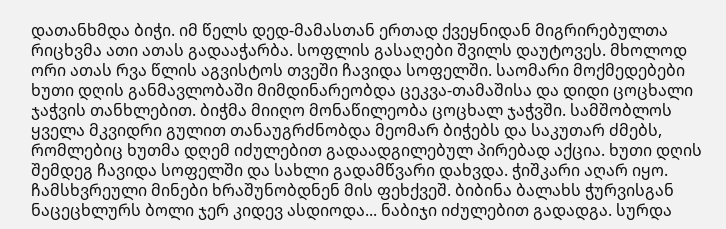დათანხმდა ბიჭი. იმ წელს დედ-მამასთან ერთად ქვეყნიდან მიგრირებულთა რიცხვმა ათი ათას გადააჭარბა. სოფლის გასაღები შვილს დაუტოვეს. მხოლოდ ორი ათას რვა წლის აგვისტოს თვეში ჩავიდა სოფელში. საომარი მოქმედებები ხუთი დღის განმავლობაში მიმდინარეობდა ცეკვა-თამაშისა და დიდი ცოცხალი ჯაჭვის თანხლებით. ბიჭმა მიიღო მონაწილეობა ცოცხალ ჯაჭვში. სამშობლოს ყველა მკვიდრი გულით თანაუგრძნობდა მეომარ ბიჭებს და საკუთარ ძმებს, რომლებიც ხუთმა დღემ იძულებით გადაადგილებულ პირებად აქცია. ხუთი დღის შემდეგ ჩავიდა სოფელში და სახლი გადამწვარი დახვდა. ჭიშკარი აღარ იყო. ჩამსხვრეული მინები ხრაშუნობდნენ მის ფეხქვეშ. ბიბინა ბალახს ჭურვისგან ნაცეცხლურს ბოლი ჯერ კიდევ ასდიოდა... ნაბიჯი იძულებით გადადგა. სურდა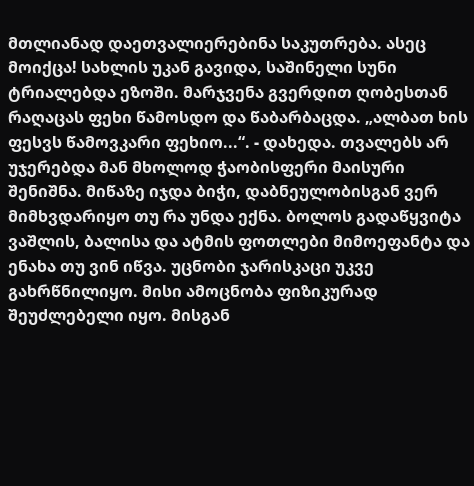მთლიანად დაეთვალიერებინა საკუთრება. ასეც მოიქცა! სახლის უკან გავიდა, საშინელი სუნი ტრიალებდა ეზოში. მარჯვენა გვერდით ღობესთან რაღაცას ფეხი წამოსდო და წაბარბაცდა. „ალბათ ხის ფესვს წამოვკარი ფეხიო...“. - დახედა. თვალებს არ უჯერებდა მან მხოლოდ ჭაობისფერი მაისური შენიშნა. მიწაზე იჯდა ბიჭი, დაბნეულობისგან ვერ მიმხვდარიყო თუ რა უნდა ექნა. ბოლოს გადაწყვიტა ვაშლის, ბალისა და ატმის ფოთლები მიმოეფანტა და ენახა თუ ვინ იწვა. უცნობი ჯარისკაცი უკვე გახრწნილიყო. მისი ამოცნობა ფიზიკურად შეუძლებელი იყო. მისგან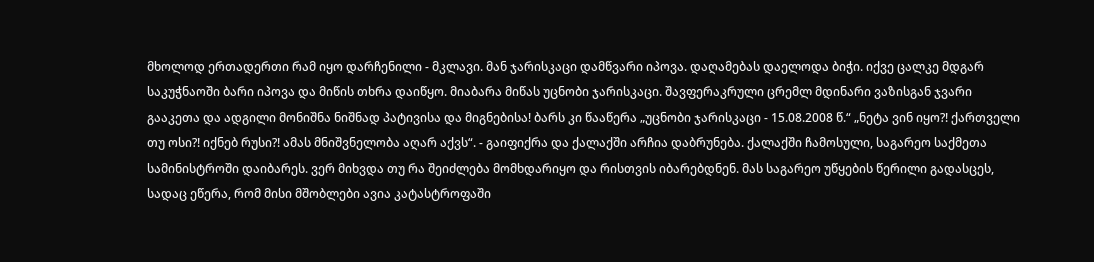მხოლოდ ერთადერთი რამ იყო დარჩენილი - მკლავი. მან ჯარისკაცი დამწვარი იპოვა. დაღამებას დაელოდა ბიჭი. იქვე ცალკე მდგარ საკუჭნაოში ბარი იპოვა და მიწის თხრა დაიწყო. მიაბარა მიწას უცნობი ჯარისკაცი. შავფერაკრული ცრემლ მდინარი ვაზისგან ჯვარი გააკეთა და ადგილი მონიშნა ნიშნად პატივისა და მიგნებისა! ბარს კი წააწერა „უცნობი ჯარისკაცი - 15.08.2008 წ.“ „ნეტა ვინ იყო?! ქართველი თუ ოსი?! იქნებ რუსი?! ამას მნიშვნელობა აღარ აქვს“. - გაიფიქრა და ქალაქში არჩია დაბრუნება. ქალაქში ჩამოსული, საგარეო საქმეთა სამინისტროში დაიბარეს. ვერ მიხვდა თუ რა შეიძლება მომხდარიყო და რისთვის იბარებდნენ. მას საგარეო უწყების წერილი გადასცეს, სადაც ეწერა, რომ მისი მშობლები ავია კატასტროფაში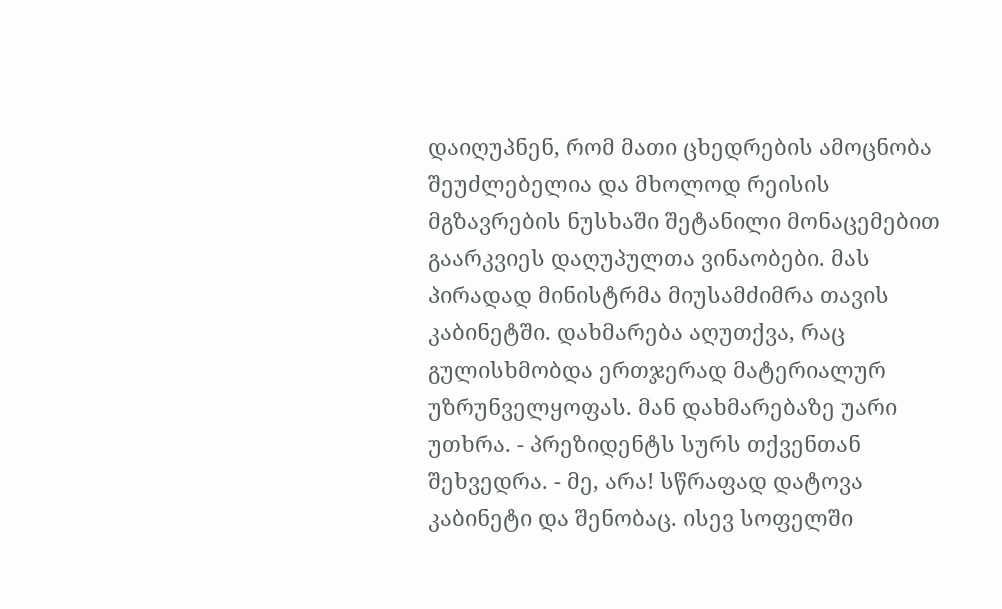დაიღუპნენ, რომ მათი ცხედრების ამოცნობა შეუძლებელია და მხოლოდ რეისის მგზავრების ნუსხაში შეტანილი მონაცემებით გაარკვიეს დაღუპულთა ვინაობები. მას პირადად მინისტრმა მიუსამძიმრა თავის კაბინეტში. დახმარება აღუთქვა, რაც გულისხმობდა ერთჯერად მატერიალურ უზრუნველყოფას. მან დახმარებაზე უარი უთხრა. - პრეზიდენტს სურს თქვენთან შეხვედრა. - მე, არა! სწრაფად დატოვა კაბინეტი და შენობაც. ისევ სოფელში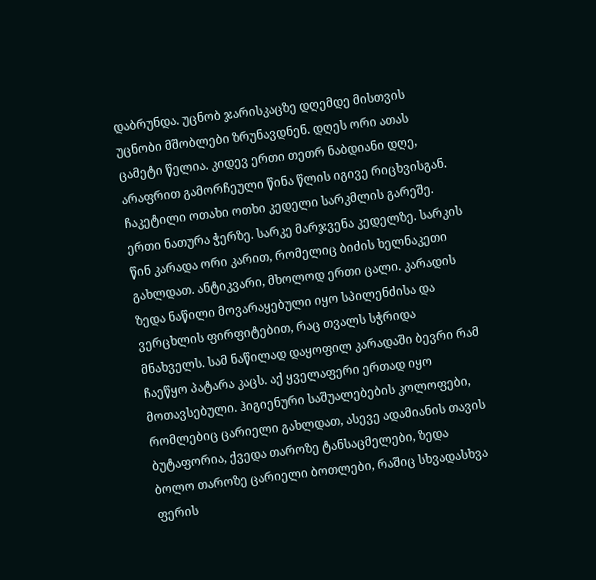დაბრუნდა. უცნობ ჯარისკაცზე დღემდე მისთვის უცნობი მშობლები ზრუნავდნენ. დღეს ორი ათას ცამეტი წელია. კიდევ ერთი თეთრ ნაბდიანი დღე, არაფრით გამორჩეული წინა წლის იგივე რიცხვისგან. ჩაკეტილი ოთახი ოთხი კედელი სარკმლის გარეშე. ერთი ნათურა ჭერზე. სარკე მარჯვენა კედელზე. სარკის წინ კარადა ორი კარით, რომელიც ბიძის ხელნაკეთი გახლდათ. ანტიკვარი, მხოლოდ ერთი ცალი. კარადის ზედა ნაწილი მოვარაყებული იყო სპილენძისა და ვერცხლის ფირფიტებით, რაც თვალს სჭრიდა მნახველს. სამ ნაწილად დაყოფილ კარადაში ბევრი რამ ჩაეწყო პატარა კაცს. აქ ყველაფერი ერთად იყო მოთავსებული. ჰიგიენური საშუალებების კოლოფები, რომლებიც ცარიელი გახლდათ, ასევე ადამიანის თავის ბუტაფორია, ქვედა თაროზე ტანსაცმელები, ზედა ბოლო თაროზე ცარიელი ბოთლები, რაშიც სხვადასხვა ფერის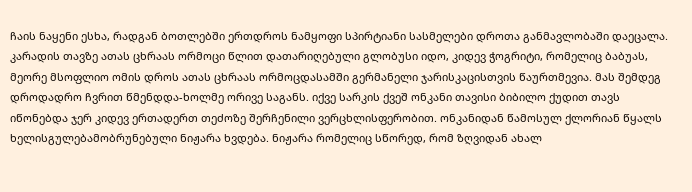ჩაის ნაყენი ესხა, რადგან ბოთლებში ერთდროს ნამყოფი სპირტიანი სასმელები დროთა განმავლობაში დაეცალა. კარადის თავზე ათას ცხრაას ორმოცი წლით დათარიღებული გლობუსი იდო, კიდევ ჭოგრიტი, რომელიც ბაბუას, მეორე მსოფლიო ომის დროს ათას ცხრაას ორმოცდასამში გერმანელი ჯარისკაცისთვის წაურთმევია. მას შემდეგ დროდადრო ჩვრით წმენდდა-ხოლმე ორივე საგანს. იქვე სარკის ქვეშ ონკანი თავისი ბიბილო ქუდით თავს იწონებდა ჯერ კიდევ ერთადერთ თეძოზე შერჩენილი ვერცხლისფერობით. ონკანიდან წამოსულ ქლორიან წყალს ხელისგულებამობრუნებული ნიჟარა ხვდება. ნიჟარა რომელიც სწორედ, რომ ზღვიდან ახალ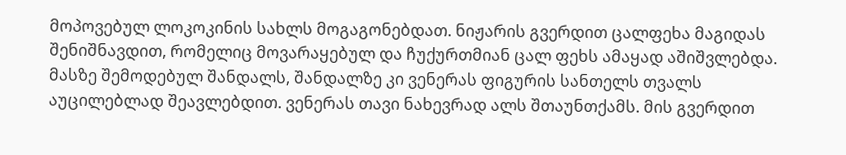მოპოვებულ ლოკოკინის სახლს მოგაგონებდათ. ნიჟარის გვერდით ცალფეხა მაგიდას შენიშნავდით, რომელიც მოვარაყებულ და ჩუქურთმიან ცალ ფეხს ამაყად აშიშვლებდა. მასზე შემოდებულ შანდალს, შანდალზე კი ვენერას ფიგურის სანთელს თვალს აუცილებლად შეავლებდით. ვენერას თავი ნახევრად ალს შთაუნთქამს. მის გვერდით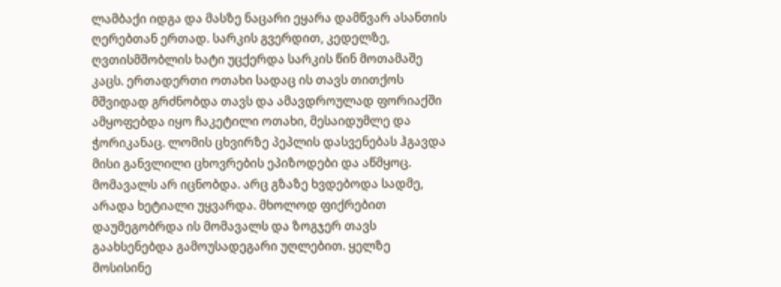ლამბაქი იდგა და მასზე ნაცარი ეყარა დამწვარ ასანთის ღერებთან ერთად. სარკის გვერდით, კედელზე, ღვთისმშობლის ხატი უცქერდა სარკის წინ მოთამაშე კაცს. ერთადერთი ოთახი სადაც ის თავს თითქოს მშვიდად გრძნობდა თავს და ამავდროულად ფორიაქში ამყოფებდა იყო ჩაკეტილი ოთახი, მესაიდუმლე და ჭორიკანაც. ლომის ცხვირზე პეპლის დასვენებას ჰგავდა მისი განვლილი ცხოვრების ეპიზოდები და აწმყოც. მომავალს არ იცნობდა. არც გზაზე ხვდებოდა სადმე, არადა ხეტიალი უყვარდა. მხოლოდ ფიქრებით დაუმეგობრდა ის მომავალს და ზოგჯერ თავს გაახსენებდა გამოუსადეგარი უღლებით. ყელზე მოსისინე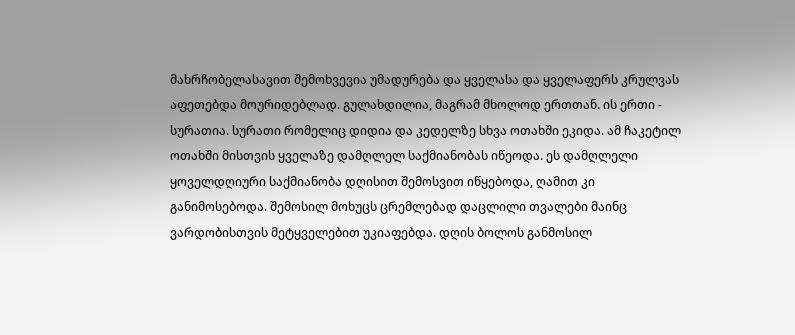მახრჩობელასავით შემოხვევია უმადურება და ყველასა და ყველაფერს კრულვას აფეთებდა მოურიდებლად. გულახდილია, მაგრამ მხოლოდ ერთთან. ის ერთი - სურათია. სურათი რომელიც დიდია და კედელზე სხვა ოთახში ეკიდა. ამ ჩაკეტილ ოთახში მისთვის ყველაზე დამღლელ საქმიანობას იწეოდა. ეს დამღლელი ყოველდღიური საქმიანობა დღისით შემოსვით იწყებოდა, ღამით კი განიმოსებოდა. შემოსილ მოხუცს ცრემლებად დაცლილი თვალები მაინც ვარდობისთვის მეტყველებით უკიაფებდა. დღის ბოლოს განმოსილ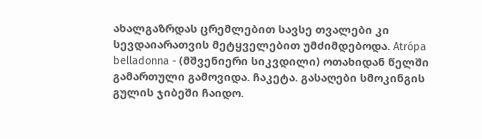ახალგაზრდას ცრემლებით სავსე თვალები კი სევდაიარათვის მეტყველებით უმძიმდებოდა. Atrópa belladonna - (მშვენიერი სიკვდილი) ოთახიდან წელში გამართული გამოვიდა. ჩაკეტა. გასაღები სმოკინგის გულის ჯიბეში ჩაიდო.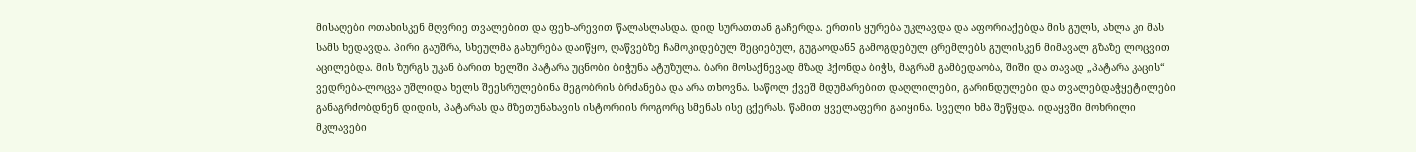მისაღები ოთახისკენ მღვრიე თვალებით და ფეხ-არევით წალასლასდა. დიდ სურათთან გაჩერდა. ერთის ყურება უკლავდა და აფორიაქებდა მის გულს, ახლა კი მას სამს ხედავდა. პირი გაუშრა, სხეულმა გახურება დაიწყო, ღაწვებზე ჩამოკიდებულ შეციებულ, გუგაოდან5 გამოგდებულ ცრემლებს გულისკენ მიმავალ გზაზე ლოცვით აცილებდა. მის ზურგს უკან ბარით ხელში პატარა უცნობი ბიჭუნა ატუზულა. ბარი მოსაქნევად მზად ჰქონდა ბიჭს, მაგრამ გამბედაობა, შიში და თავად „პატარა კაცის“ ვედრება-ლოცვა უშლიდა ხელს შეესრულებინა მეგობრის ბრძანება და არა თხოვნა. საწოლ ქვეშ მდუმარებით დაღლილები, გარინდულები და თვალებდაჭყეტილები განაგრძობდნენ დიდის, პატარას და მზეთუნახავის ისტორიის როგორც სმენას ისე ცქერას. წამით ყველაფერი გაიყინა. სველი ხმა შეწყდა. იდაყვში მოხრილი მკლავები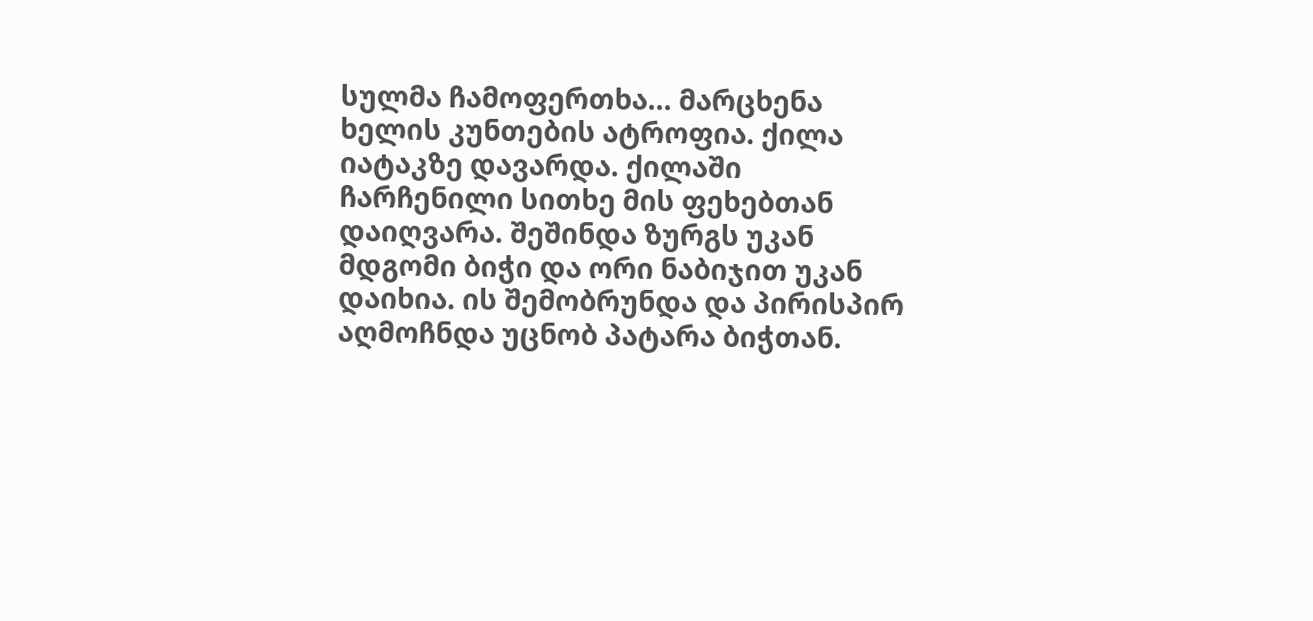სულმა ჩამოფერთხა... მარცხენა ხელის კუნთების ატროფია. ქილა იატაკზე დავარდა. ქილაში ჩარჩენილი სითხე მის ფეხებთან დაიღვარა. შეშინდა ზურგს უკან მდგომი ბიჭი და ორი ნაბიჯით უკან დაიხია. ის შემობრუნდა და პირისპირ აღმოჩნდა უცნობ პატარა ბიჭთან.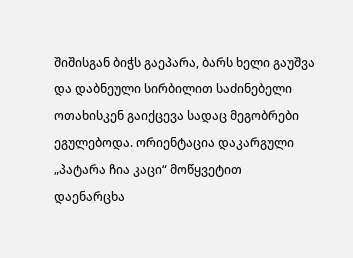შიშისგან ბიჭს გაეპარა, ბარს ხელი გაუშვა და დაბნეული სირბილით საძინებელი ოთახისკენ გაიქცევა სადაც მეგობრები ეგულებოდა. ორიენტაცია დაკარგული „პატარა ჩია კაცი“ მოწყვეტით დაენარცხა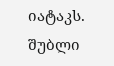იატაკს. შუბლი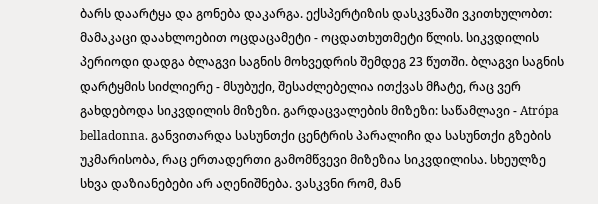ბარს დაარტყა და გონება დაკარგა. ექსპერტიზის დასკვნაში ვკითხულობთ: მამაკაცი დაახლოებით ოცდაცამეტი - ოცდათხუთმეტი წლის. სიკვდილის პერიოდი დადგა ბლაგვი საგნის მოხვედრის შემდეგ 23 წუთში. ბლაგვი საგნის დარტყმის სიძლიერე - მსუბუქი, შესაძლებელია ითქვას მჩატე, რაც ვერ გახდებოდა სიკვდილის მიზეზი. გარდაცვალების მიზეზი: საწამლავი - Atrópa belladonna. განვითარდა სასუნთქი ცენტრის პარალიჩი და სასუნთქი გზების უკმარისობა, რაც ერთადერთი გამომწვევი მიზეზია სიკვდილისა. სხეულზე სხვა დაზიანებები არ აღენიშნება. ვასკვნი რომ, მან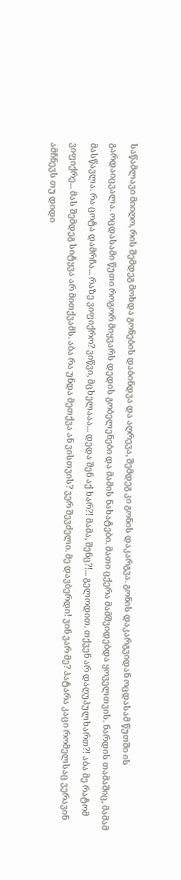საწამლავი მიიღო, რის შემდეგ მოხდა გონების დაბინდვა და აღრევა, შემდეგ კი გონის დაკარგვა. გონის დაკარგვიდან ოცდასამ წუთში ის გარდაიცვალა. ოცდასამი წუთი როგორ მიყვარს დედის გობელენები და მამის ნახატები. მათი ცქერა მამშვიდებდა ყოველთვის. ნარდის თამაშიც, მამამ მასწავლა. რა ცოტა დამრჩა... რაზე ვიფიქრო? ვიწვი, მცხელააა... დედა შენ აქ ხარ?! მამა, შენც?!... გელოდით. თქვენ არ დაღუპულხართ?! აბა მე რატომ ვიფიქრე... მას შემდეგ სიტყვა არ მითქვამს. აბა რა უნდა მეთქვა ან ვისთვის? ვერ შევძელი. მე დავბერდი! ვინ ვარ მე? პატარა კაცი რომელსაც ვერავინ ამჩნევს თუ დიდი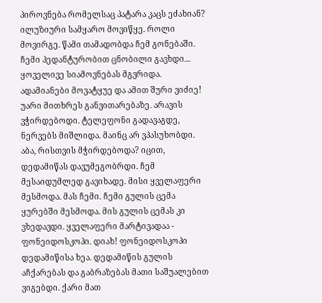პიროვნება რომელსაც პატარა კაცს ეძახიან? ილუზიური სამყარო მოვიწყე. როლი მოვირგე. წამი თამადობდა ჩემ გონებაში. ჩემი პედანტურობით ცნობილი გავხდი... ყოველივე სიამოვნებას მგვრიდა. ადამიანები მოვატყუე და ამით შური ვიძიე! უარი მითხრეს განვითარებაზე. არავის ვჭირდებოდი. ტელეფონი გადავაგდე, ნერვებს მიშლიდა. მაინც არ ვპასუხობდი. აბა, რისთვის მჭირდებოდა? იცით, დედამიწას დავუმეგობრდი. ჩემ მესაიდუმლედ გავიხადე. მისი ყველაფერი მესმოდა. მას ჩემი. ჩემი გულის ცემა ყურებში მესმოდა. მის გულის ცემას კი ვხედავდი. ყველაფერი მარტივადაა - ფონეიდოსკოპი. დიახ! ფონეიდოსკოპი დედამიწისა ხეა. დედამიწის გულის აჩქარებას და გაბრაზებას მათი საშუალებით ვიგებდი. ქარი მათ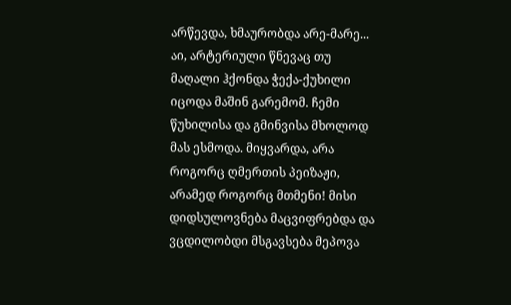არწევდა, ხმაურობდა არე-მარე... აი, არტერიული წნევაც თუ მაღალი ჰქონდა ჭექა-ქუხილი იცოდა მაშინ გარემომ. ჩემი წუხილისა და გმინვისა მხოლოდ მას ესმოდა. მიყვარდა, არა როგორც ღმერთის პეიზაჟი, არამედ როგორც მთმენი! მისი დიდსულოვნება მაცვიფრებდა და ვცდილობდი მსგავსება მეპოვა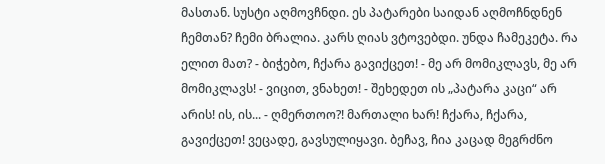მასთან. სუსტი აღმოვჩნდი. ეს პატარები საიდან აღმოჩნდნენ ჩემთან? ჩემი ბრალია. კარს ღიას ვტოვებდი. უნდა ჩამეკეტა. რა ელით მათ? - ბიჭებო, ჩქარა გავიქცეთ! - მე არ მომიკლავს, მე არ მომიკლავს! - ვიცით, ვნახეთ! - შეხედეთ ის „პატარა კაცი“ არ არის! ის, ის... - ღმერთოო?! მართალი ხარ! ჩქარა, ჩქარა, გავიქცეთ! ვეცადე, გავსულიყავი. ბეჩავ, ჩია კაცად მეგრძნო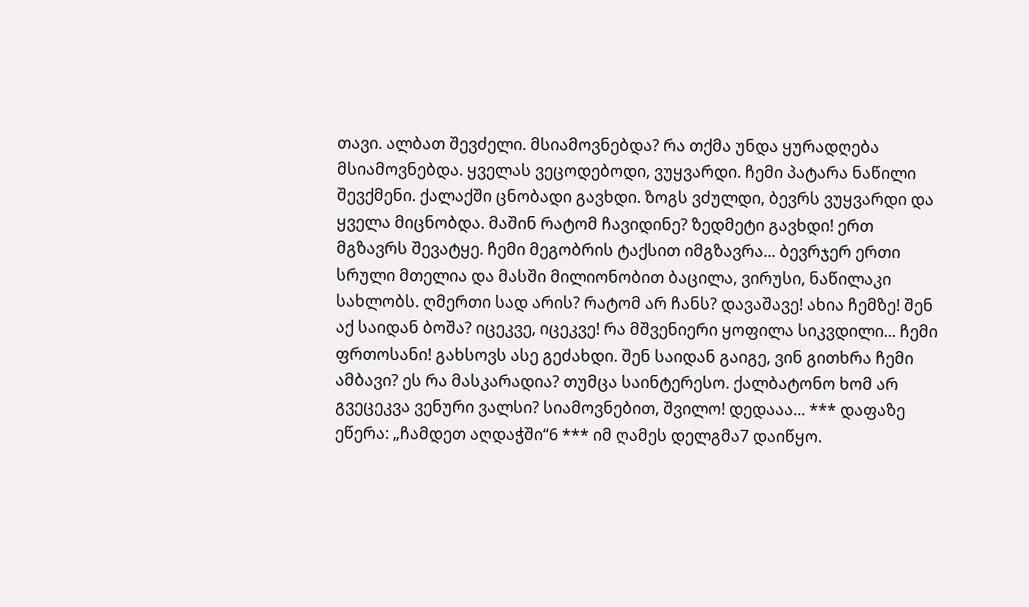თავი. ალბათ შევძელი. მსიამოვნებდა? რა თქმა უნდა ყურადღება მსიამოვნებდა. ყველას ვეცოდებოდი, ვუყვარდი. ჩემი პატარა ნაწილი შევქმენი. ქალაქში ცნობადი გავხდი. ზოგს ვძულდი, ბევრს ვუყვარდი და ყველა მიცნობდა. მაშინ რატომ ჩავიდინე? ზედმეტი გავხდი! ერთ მგზავრს შევატყე. ჩემი მეგობრის ტაქსით იმგზავრა... ბევრჯერ ერთი სრული მთელია და მასში მილიონობით ბაცილა, ვირუსი, ნაწილაკი სახლობს. ღმერთი სად არის? რატომ არ ჩანს? დავაშავე! ახია ჩემზე! შენ აქ საიდან ბოშა? იცეკვე, იცეკვე! რა მშვენიერი ყოფილა სიკვდილი... ჩემი ფრთოსანი! გახსოვს ასე გეძახდი. შენ საიდან გაიგე, ვინ გითხრა ჩემი ამბავი? ეს რა მასკარადია? თუმცა საინტერესო. ქალბატონო ხომ არ გვეცეკვა ვენური ვალსი? სიამოვნებით, შვილო! დედააა... *** დაფაზე ეწერა: „ჩამდეთ აღდაჭში“6 *** იმ ღამეს დელგმა7 დაიწყო.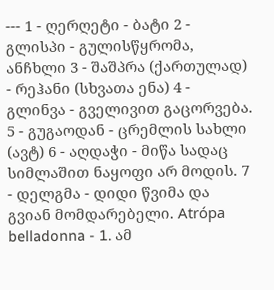--- 1 - ღერღეტი - ბატი 2 - გლისპი - გულისწყრომა, ანჩხლი 3 - შაშპრა (ქართულად) - რეჰანი (სხვათა ენა) 4 - გლინვა - გველივით გაცორვება. 5 - გუგაოდან - ცრემლის სახლი (ავტ) 6 - აღდაჭი - მიწა სადაც სიმლაშით ნაყოფი არ მოდის. 7 - დელგმა - დიდი წვიმა და გვიან მომდარებელი. Atrópa belladonna - 1. ამ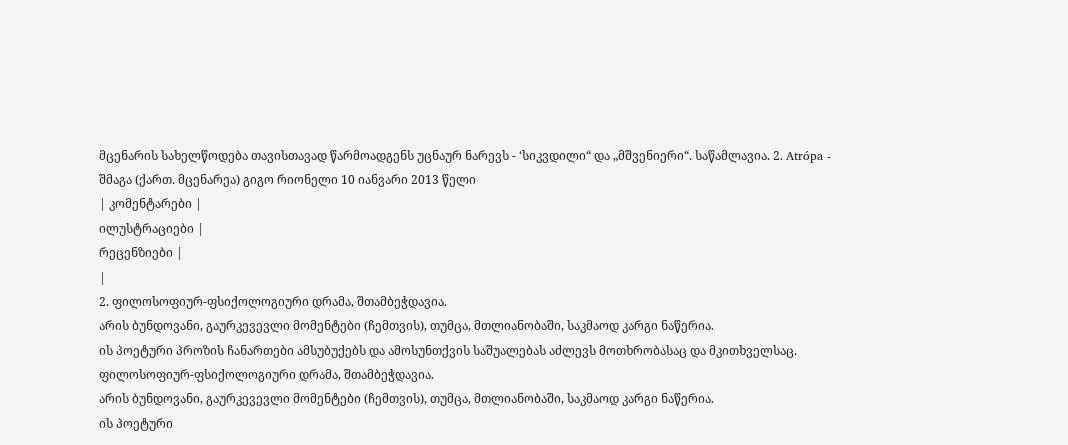მცენარის სახელწოდება თავისთავად წარმოადგენს უცნაურ ნარევს - ‘სიკვდილი“ და „მშვენიერი“. საწამლავია. 2. Atrópa - შმაგა (ქართ. მცენარეა) გიგო რიონელი 10 იანვარი 2013 წელი
| კომენტარები |
ილუსტრაციები |
რეცენზიები |
|
2. ფილოსოფიურ-ფსიქოლოგიური დრამა, შთამბეჭდავია.
არის ბუნდოვანი, გაურკევევლი მომენტები (ჩემთვის), თუმცა, მთლიანობაში, საკმაოდ კარგი ნაწერია.
ის პოეტური პროზის ჩანართები ამსუბუქებს და ამოსუნთქვის საშუალებას აძლევს მოთხრობასაც და მკითხველსაც. ფილოსოფიურ-ფსიქოლოგიური დრამა, შთამბეჭდავია.
არის ბუნდოვანი, გაურკევევლი მომენტები (ჩემთვის), თუმცა, მთლიანობაში, საკმაოდ კარგი ნაწერია.
ის პოეტური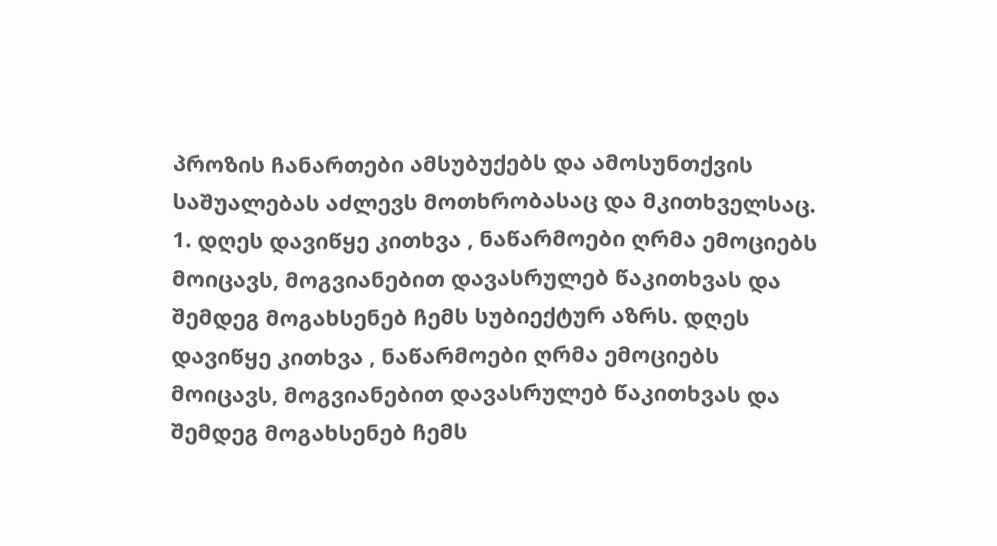პროზის ჩანართები ამსუბუქებს და ამოსუნთქვის საშუალებას აძლევს მოთხრობასაც და მკითხველსაც.
1. დღეს დავიწყე კითხვა , ნაწარმოები ღრმა ემოციებს მოიცავს, მოგვიანებით დავასრულებ წაკითხვას და შემდეგ მოგახსენებ ჩემს სუბიექტურ აზრს. დღეს დავიწყე კითხვა , ნაწარმოები ღრმა ემოციებს მოიცავს, მოგვიანებით დავასრულებ წაკითხვას და შემდეგ მოგახსენებ ჩემს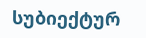სუბიექტურ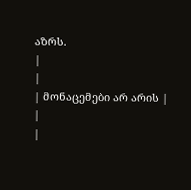აზრს.
|
|
| მონაცემები არ არის |
|
|